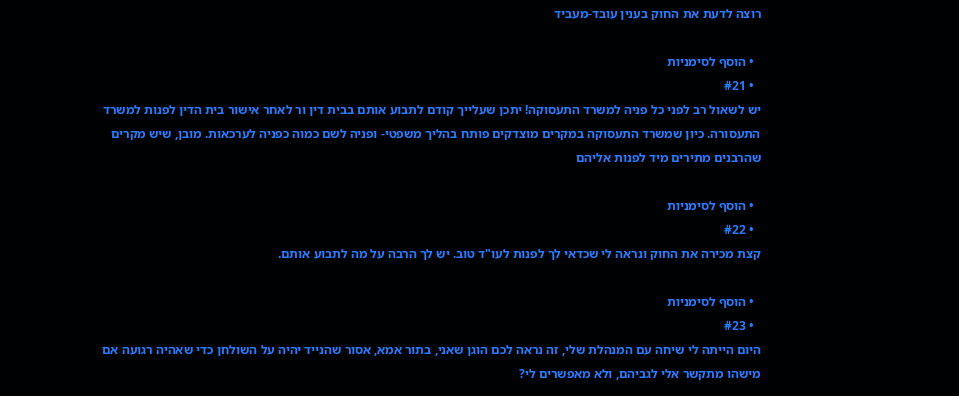רוצה לדעת את החוק בענין עובד-מעביד

  • הוסף לסימניות
  • #21
יש לשאול רב לפני כל פניה למשרד התעסוקה! יתכן שעלייך קודם לתבוע אותם בבית דין ור לאחר אישור בית הדין לפנות למשרד התעסורה. כיון שמשרד התעסוקה במקרים מוצדקים פותח בהליך משפטי- ופניה לשם כמוה כפניה לערכאות. מובן, שיש מקרים שהרבנים מתירים מיד לפנות אליהם

  • הוסף לסימניות
  • #22
קצת מכירה את החוק ונראה לי שכדאי לך לפנות לעו"ד טוב. יש לך הרבה על מה לתבוע אותם.

  • הוסף לסימניות
  • #23
היום הייתה לי שיחה עם המנהלת שלי, זה נראה לכם הוגן שאני, בתור אמא, אסור שהנייד יהיה על השולחן כדי שאהיה רגועה אם מישהו מתקשר אלי לגביהם, ולא מאפשרים לי?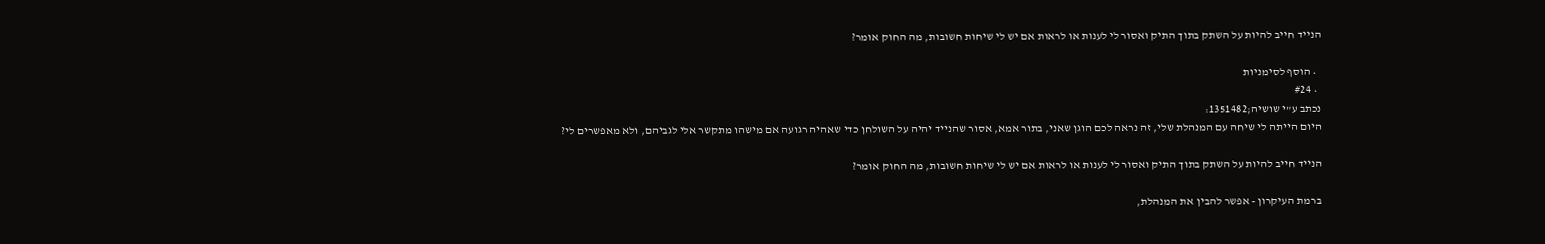הנייד חייב להיות על השתק בתוך התיק ואסור לי לענות או לראות אם יש לי שיחות חשובות, מה החוק אומר?

  • הוסף לסימניות
  • #24
נכתב ע"י שושיה;1351482:
היום הייתה לי שיחה עם המנהלת שלי, זה נראה לכם הוגן שאני, בתור אמא, אסור שהנייד יהיה על השולחן כדי שאהיה רגועה אם מישהו מתקשר אלי לגביהם, ולא מאפשרים לי?

הנייד חייב להיות על השתק בתוך התיק ואסור לי לענות או לראות אם יש לי שיחות חשובות, מה החוק אומר?

ברמת העיקרון - אפשר להבין את המנהלת,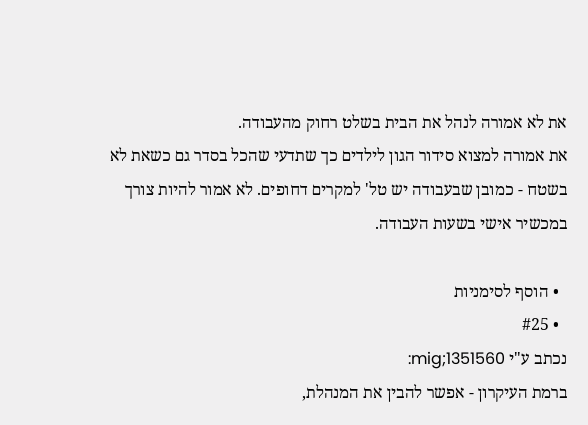את לא אמורה לנהל את הבית בשלט רחוק מהעבודה.
את אמורה למצוא סידור הגון לילדים כך שתדעי שהכל בסדר גם כשאת לא בשטח - כמובן שבעבודה יש טל' למקרים דחופים. לא אמור להיות צורך במכשיר אישי בשעות העבודה.

  • הוסף לסימניות
  • #25
נכתב ע"י mig;1351560:
ברמת העיקרון - אפשר להבין את המנהלת,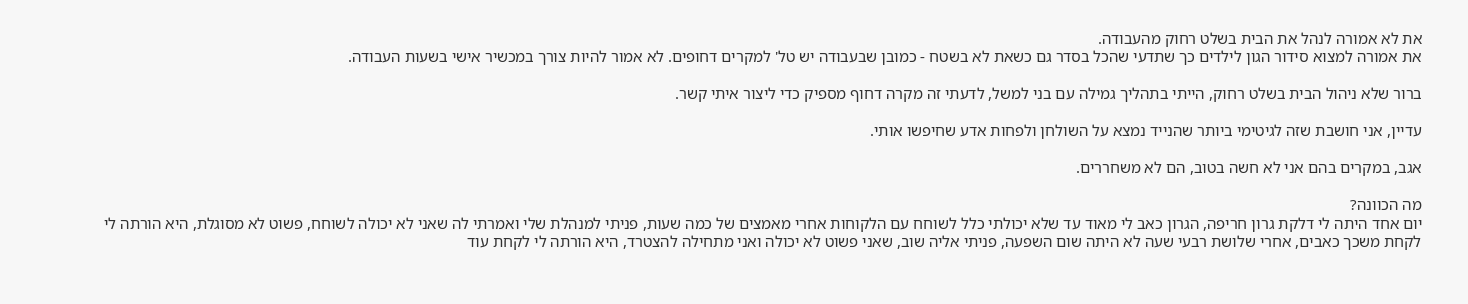את לא אמורה לנהל את הבית בשלט רחוק מהעבודה.
את אמורה למצוא סידור הגון לילדים כך שתדעי שהכל בסדר גם כשאת לא בשטח - כמובן שבעבודה יש טל' למקרים דחופים. לא אמור להיות צורך במכשיר אישי בשעות העבודה.

ברור שלא ניהול הבית בשלט רחוק, הייתי בתהליך גמילה עם בני למשל, לדעתי זה מקרה דחוף מספיק כדי ליצור איתי קשר.

עדיין, אני חושבת שזה לגיטימי ביותר שהנייד נמצא על השולחן ולפחות אדע שחיפשו אותי.

אגב, במקרים בהם אני לא חשה בטוב, הם לא משחררים.

מה הכוונה?
יום אחד היתה לי דלקת גרון חריפה, הגרון כאב לי מאוד עד שלא יכולתי כלל לשוחח עם הלקוחות אחרי מאמצים של כמה שעות, פניתי למנהלת שלי ואמרתי לה שאני לא יכולה לשוחח, פשוט לא מסוגלת, היא הורתה לי לקחת משכך כאבים, אחרי שלושת רבעי שעה לא היתה שום השפעה, פניתי אליה שוב, שאני פשוט לא יכולה ואני מתחילה להצטרד, היא הורתה לי לקחת עוד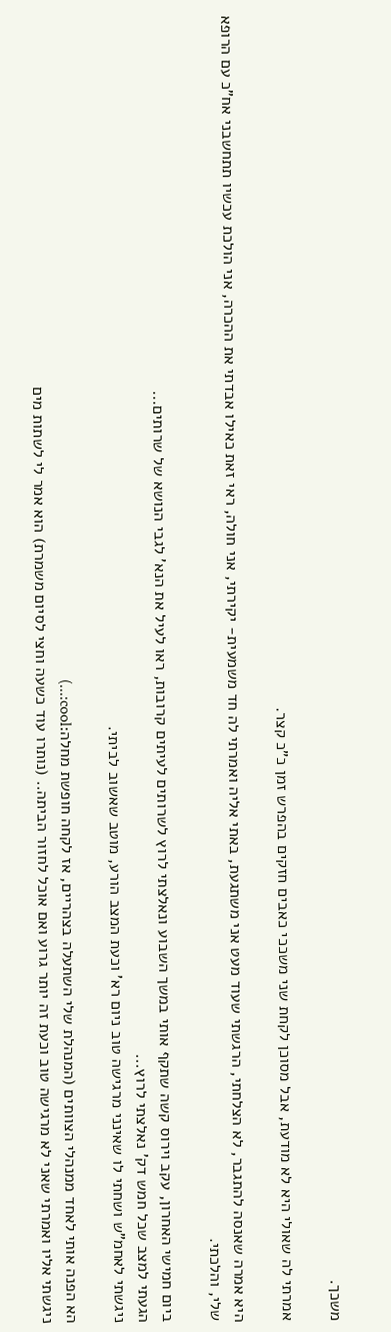משכך.

אמרתי לה שאולי היא לא מודעת, אבל מסוכן לקחת שני משככי כאבים חזקים בהפרש זמן כ"כ קצר.

היא אמרה שאנסה להתגבר, לא הצלחתי, הרגשתי שעוד מעט אני משתגעת, באתי אליה ואמרתי לה חד משמעית- יקירתי, אני חולה, ראי זאת כאילו אבדתי את ההכרה, אני הולכת עכשיו תתחשבני אח"כ עם הרופא שלי, והלכתי.

ביום חמישי האחרון, עקב וירוס קשה שתקף אותי במשך השבוע ונאלצתי לרוץ לשרותים לעיתים קרובות, ראו לעיל את הנא' לגבי הנושא של שרותים...
הגעתי למצב שכל חמש דק' נאלצתי לרוץ...
ניגשתי לאחמ"ש ושחתי לו שאינני מרגישה טוב ניום רא' וכעת המצב הורע, מוטב שאשוב לביתי.

הא הפנה אותי לאחד ממנהלי הצוותים (המנהלת שלי השתעלה בצהריים, אז לקחה חופשת מחלה:cool:...)
ניגשתי אליו ואמרתי שאני לא מרגישה טוב וכעת זה יותר גרוע ואם אוכל לחזור הביתה.. (נותרו עוד כשעה וחצי לסיום משמרת) הוא אמר לי לשתות מים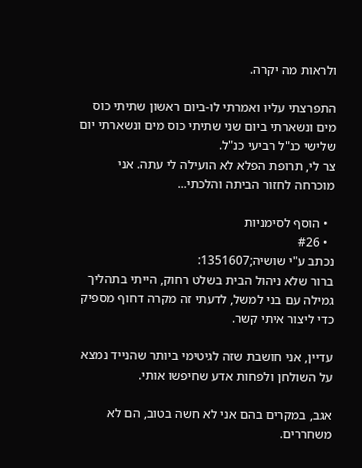ולראות מה יקרה.

התפרצתי עליו ואמרתי לו-ביום ראשון שתיתי כוס מים ונשארתי ביום שני שתיתי כוס מים ונשארתי יום שלישי כנ"ל רביעי כנ"ל.
צר לי, תרופת הפלא לא הועילה לי עתה. אני מוכרחה לחזור הביתה והלכתי...

  • הוסף לסימניות
  • #26
נכתב ע"י שושיה;1351607:
ברור שלא ניהול הבית בשלט רחוק, הייתי בתהליך גמילה עם בני למשל, לדעתי זה מקרה דחוף מספיק כדי ליצור איתי קשר.

עדיין, אני חושבת שזה לגיטימי ביותר שהנייד נמצא על השולחן ולפחות אדע שחיפשו אותי.

אגב, במקרים בהם אני לא חשה בטוב, הם לא משחררים.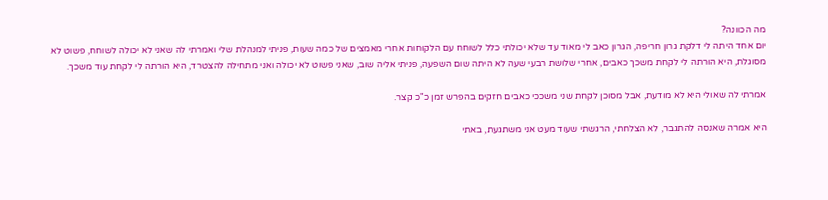מה הכוונה?
יום אחד היתה לי דלקת גרון חריפה, הגרון כאב לי מאוד עד שלא יכולתי כלל לשוחח עם הלקוחות אחרי מאמצים של כמה שעות, פניתי למנהלת שלי ואמרתי לה שאני לא יכולה לשוחח, פשוט לא מסוגלת, היא הורתה לי לקחת משכך כאבים, אחרי שלושת רבעי שעה לא היתה שום השפעה, פניתי אליה שוב, שאני פשוט לא יכולה ואני מתחילה להצטרד, היא הורתה לי לקחת עוד משכך.

אמרתי לה שאולי היא לא מודעת, אבל מסוכן לקחת שני משככי כאבים חזקים בהפרש זמן כ"כ קצר.

היא אמרה שאנסה להתגבר, לא הצלחתי, הרגשתי שעוד מעט אני משתגעת, באתי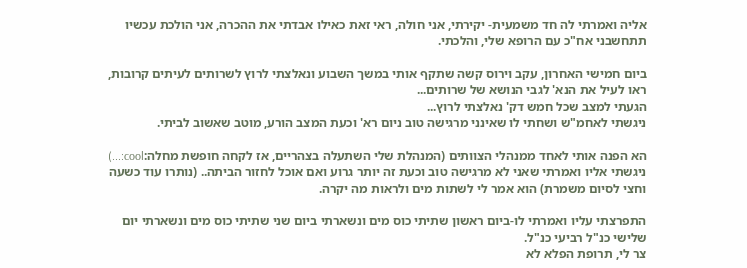אליה ואמרתי לה חד משמעית- יקירתי, אני חולה, ראי זאת כאילו אבדתי את ההכרה, אני הולכת עכשיו תתחשבני אח"כ עם הרופא שלי, והלכתי.

ביום חמישי האחרון, עקב וירוס קשה שתקף אותי במשך השבוע ונאלצתי לרוץ לשרותים לעיתים קרובות, ראו לעיל את הנא' לגבי הנושא של שרותים...
הגעתי למצב שכל חמש דק' נאלצתי לרוץ...
ניגשתי לאחמ"ש ושחתי לו שאינני מרגישה טוב ניום רא' וכעת המצב הורע, מוטב שאשוב לביתי.

הא הפנה אותי לאחד ממנהלי הצוותים (המנהלת שלי השתעלה בצהריים, אז לקחה חופשת מחלה:cool:...)
ניגשתי אליו ואמרתי שאני לא מרגישה טוב וכעת זה יותר גרוע ואם אוכל לחזור הביתה.. (נותרו עוד כשעה וחצי לסיום משמרת) הוא אמר לי לשתות מים ולראות מה יקרה.

התפרצתי עליו ואמרתי לו-ביום ראשון שתיתי כוס מים ונשארתי ביום שני שתיתי כוס מים ונשארתי יום שלישי כנ"ל רביעי כנ"ל.
צר לי, תרופת הפלא לא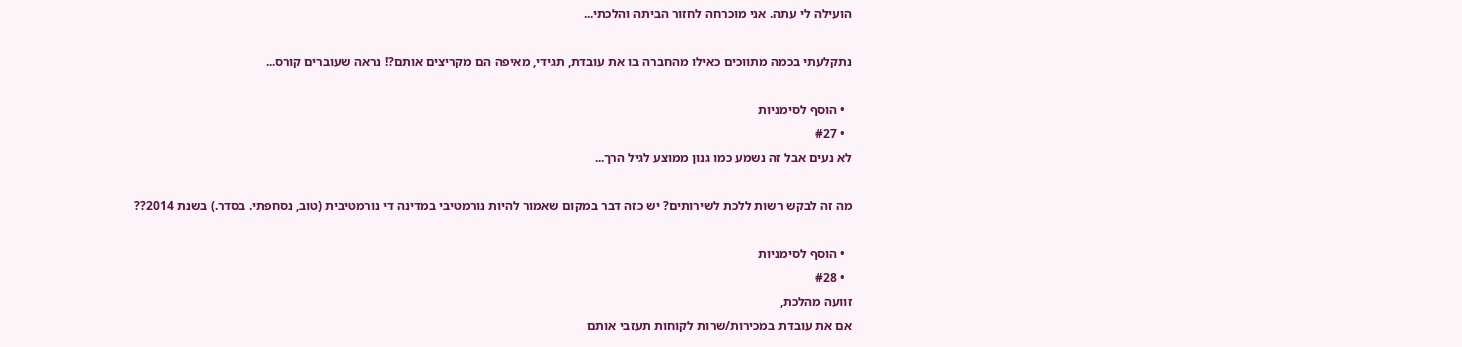הועילה לי עתה. אני מוכרחה לחזור הביתה והלכתי...

נתקלעתי בכמה מתווכים כאילו מהחברה בו את עובדת, תגידי, מאיפה הם מקריצים אותם?! נראה שעוברים קורס...

  • הוסף לסימניות
  • #27
לא נעים אבל זה נשמע כמו גנון ממוצע לגיל הרך...

מה זה לבקש רשות ללכת לשירותים? יש כזה דבר במקום שאמור להיות נורמטיבי במדינה די נורמטיבית (טוב, נסחפתי. בסדר.) בשנת 2014??

  • הוסף לסימניות
  • #28
זוועה מהלכת,
אם את עובדת במכירות/שרות לקוחות תעזבי אותם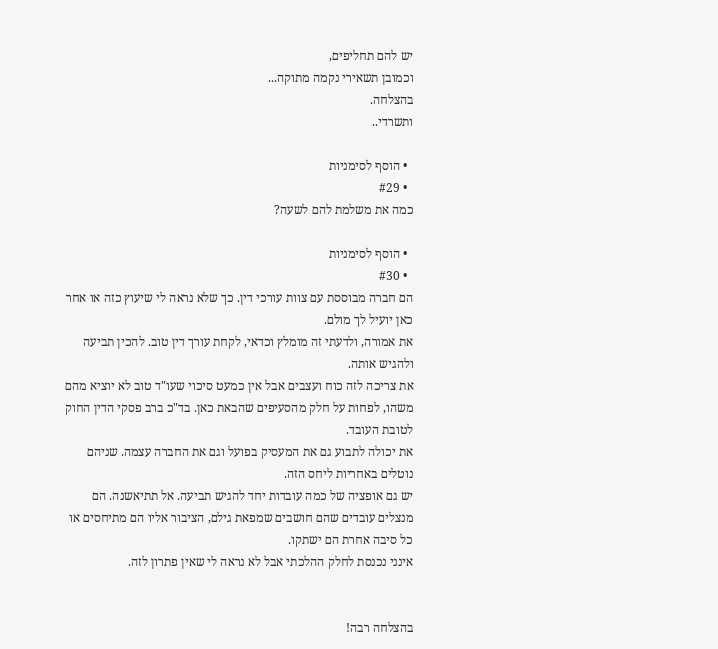יש להם תחליפים,
וכמובן תשאירי נקמה מתוקה...
בהצלחה.
ותשרדי..

  • הוסף לסימניות
  • #29
כמה את משלמת להם לשעה?

  • הוסף לסימניות
  • #30
הם חברה מבוססת עם צוות עורכי דין. כך שלא נראה לי שיעוץ כזה או אחר כאן יועיל לך מולם.
את אמורה, ולדעתי זה מומלץ וכדאי, לקחת עורך דין טוב. להכין תביעה ולהגיש אותה.
את צריכה לזה כוח ועצבים אבל אין כמעט סיכוי שעו"ד טוב לא יוציא מהם משהו, לפחות על חלק מהסעיפים שהבאת כאן. בד"כ ברב פסקי הדין החוק לטובת העובד.
את יכולה לתבוע גם את המעסיק בפועל וגם את החברה עצמה. שניהם נוטלים באחריות ליחס הזה.
יש גם אופציה של כמה עובדות יחד להגיש תביעה. אל תתיאשנה. הם מנצלים עובדים שהם חושבים שמפאת גילם, הציבור אליו הם מתיחסים או כל סיבה אחרת הם ישתקו.
אינני נכנסת לחלק ההלכתי אבל לא נראה לי שאין פתרון לזה.


בהצלחה רבה!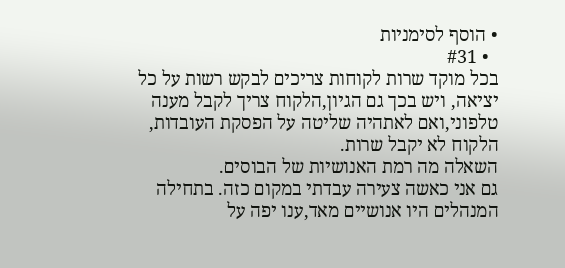• הוסף לסימניות
  • #31
בכל מוקד שרות לקוחות צריכים לבקש רשות על כל יציאה, ויש בכך גם הגיון,הלקוח צריך לקבל מענה טלפוני,ואם לאתהיה שליטה על הפסקת העובדות, הלקוח לא יקבל שרות.
השאלה מה רמת האנושיות של הבוסים.
גם אני כאשה צעירה עבדתי במקום כזה. בתחילה המנהלים היו אנושיים מאד,ענו יפה על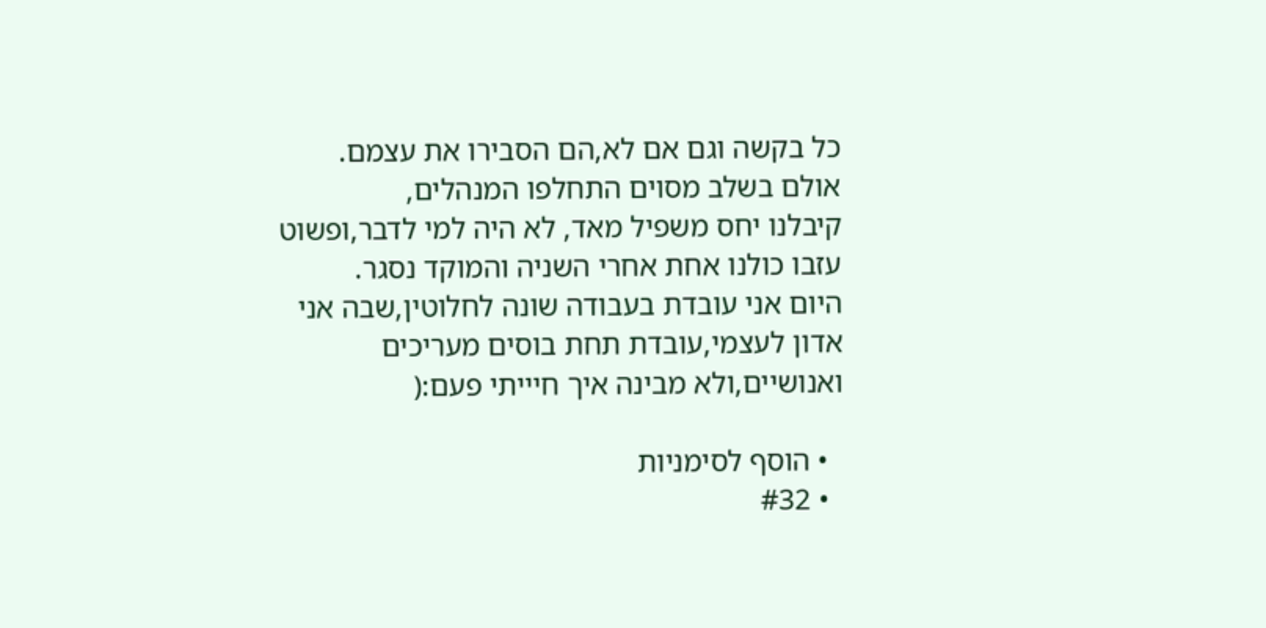כל בקשה וגם אם לא,הם הסבירו את עצמם.
אולם בשלב מסוים התחלפו המנהלים,
קיבלנו יחס משפיל מאד, לא היה למי לדבר,ופשוט עזבו כולנו אחת אחרי השניה והמוקד נסגר.
היום אני עובדת בעבודה שונה לחלוטין,שבה אני אדון לעצמי,עובדת תחת בוסים מעריכים ואנושיים,ולא מבינה איך חיייתי פעם:(

  • הוסף לסימניות
  • #32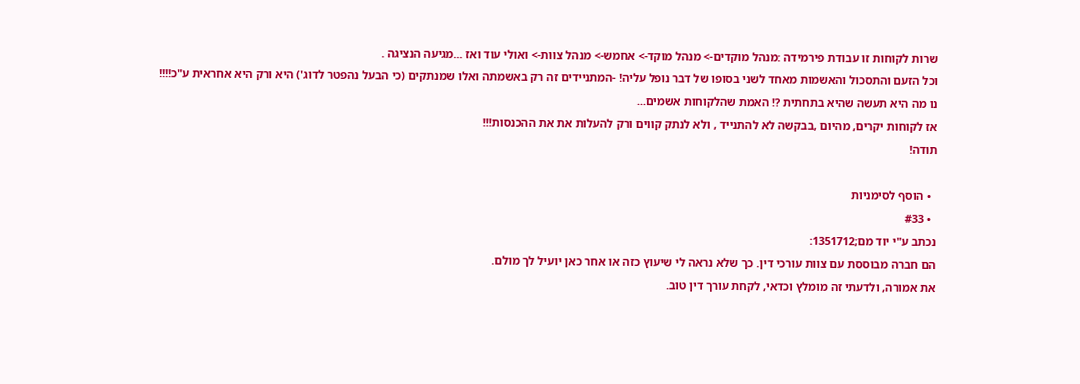שרות לקוחות זו עבודת פירמידה :מנהל מוקדים-> מנהל מוקד-> אחמש-> מנהל צוות-> ואולי עוד ואז ...מגיעה הנציגה .
וכל הזעם והתסכול והאשמות מאחד לשני בסופו של דבר נופל עליה! -המתניידים זה רק באשמתה ואלו שמנתקים (כי הבעל נהפטר לדוג') היא ורק היא אחראית ע"כ!!!!
נו מה היא תעשה שהיא בתחתית ?! האמת שהלקוחות אשמים...
אז לקוחות יקרים, מהיום ,בבקשה לא להתנייד , ולא לנתק קווים ורק להעלות את את ההכנסות!!!
תודה!

  • הוסף לסימניות
  • #33
נכתב ע"י יוד מם;1351712:
הם חברה מבוססת עם צוות עורכי דין. כך שלא נראה לי שיעוץ כזה או אחר כאן יועיל לך מולם.
את אמורה, ולדעתי זה מומלץ וכדאי, לקחת עורך דין טוב.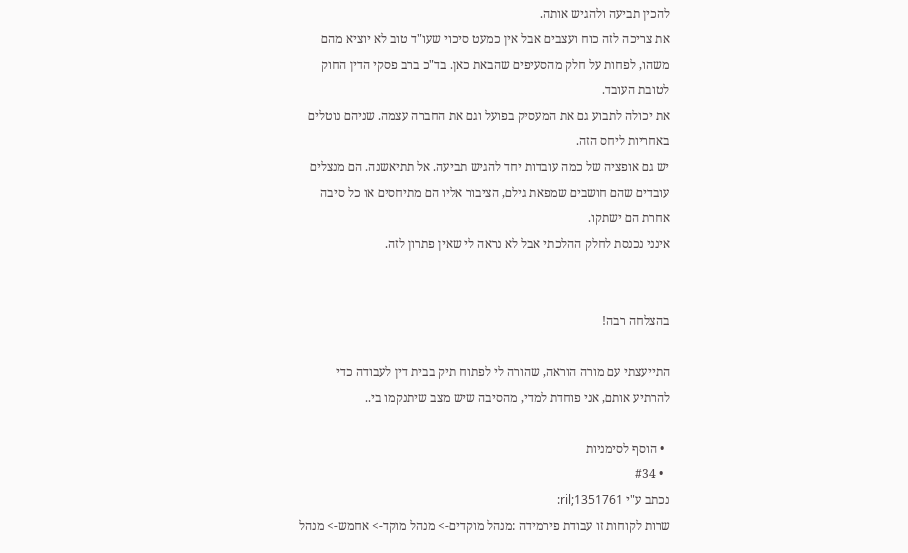להכין תביעה ולהגיש אותה.
את צריכה לזה כוח ועצבים אבל אין כמעט סיכוי שעו"ד טוב לא יוציא מהם משהו, לפחות על חלק מהסעיפים שהבאת כאן. בד"כ ברב פסקי הדין החוק לטובת העובד.
את יכולה לתבוע גם את המעסיק בפועל וגם את החברה עצמה. שניהם נוטלים באחריות ליחס הזה.
יש גם אופציה של כמה עובדות יחד להגיש תביעה. אל תתיאשנה. הם מנצלים עובדים שהם חושבים שמפאת גילם, הציבור אליו הם מתיחסים או כל סיבה אחרת הם ישתקו.
אינני נכנסת לחלק ההלכתי אבל לא נראה לי שאין פתרון לזה.


בהצלחה רבה!

התייעצתי עם מורה הוראה, שהורה לי לפתוח תיק בבית דין לעבודה כדי להרתיע אותם, אני פוחדת למדי, מהסיבה שיש מצב שיתנקמו בי..

  • הוסף לסימניות
  • #34
נכתב ע"י ril;1351761:
שרות לקוחות זו עבודת פירמידה :מנהל מוקדים-> מנהל מוקד-> אחמש-> מנהל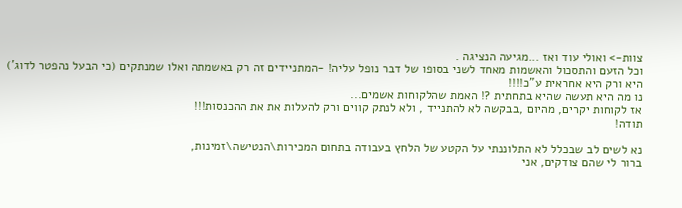צוות-> ואולי עוד ואז ...מגיעה הנציגה .
וכל הזעם והתסכול והאשמות מאחד לשני בסופו של דבר נופל עליה! -המתניידים זה רק באשמתה ואלו שמנתקים (כי הבעל נהפטר לדוג') היא ורק היא אחראית ע"כ!!!!
נו מה היא תעשה שהיא בתחתית ?! האמת שהלקוחות אשמים...
אז לקוחות יקרים, מהיום ,בבקשה לא להתנייד , ולא לנתק קווים ורק להעלות את את ההכנסות!!!
תודה!

נא לשים לב שבכלל לא התלוננתי על הקטע של הלחץ בעבודה בתחום המכירות\הנטישה\זמינות,
ברור לי שהם צודקים, אני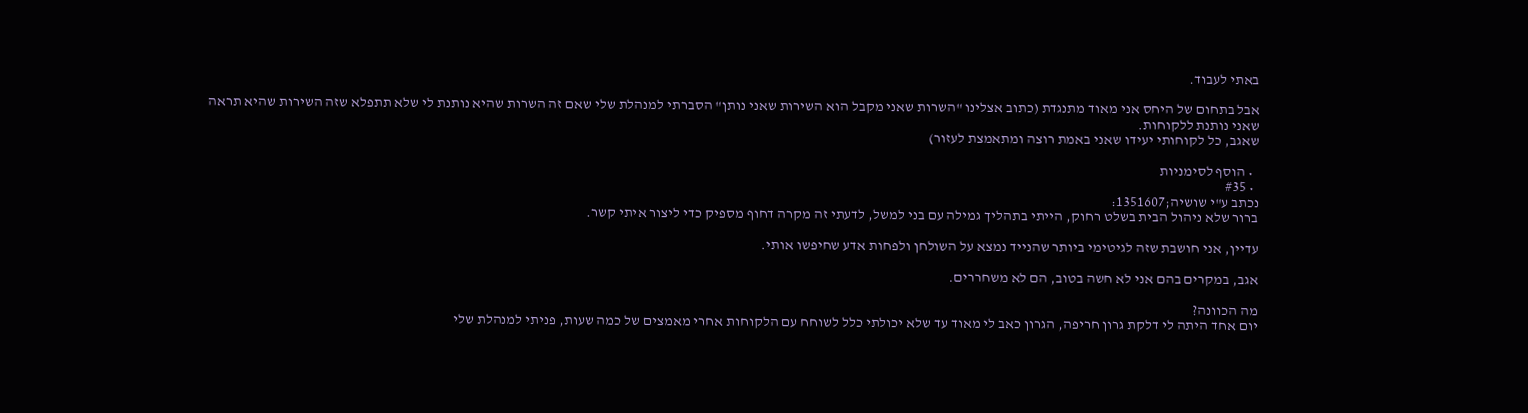באתי לעבוד.

אבל בתחום של היחס אני מאוד מתנגדת (כתוב אצלינו "השרות שאני מקבל הוא השירות שאני נותן" הסברתי למנהלת שלי שאם זה השרות שהיא נותנת לי שלא תתפלא שזה השירות שהיא תראה שאני נותנת ללקוחות.
שאגב, כל לקוחותי יעידו שאני באמת רוצה ומתאמצת לעזור)

  • הוסף לסימניות
  • #35
נכתב ע"י שושיה;1351607:
ברור שלא ניהול הבית בשלט רחוק, הייתי בתהליך גמילה עם בני למשל, לדעתי זה מקרה דחוף מספיק כדי ליצור איתי קשר.

עדיין, אני חושבת שזה לגיטימי ביותר שהנייד נמצא על השולחן ולפחות אדע שחיפשו אותי.

אגב, במקרים בהם אני לא חשה בטוב, הם לא משחררים.

מה הכוונה?
יום אחד היתה לי דלקת גרון חריפה, הגרון כאב לי מאוד עד שלא יכולתי כלל לשוחח עם הלקוחות אחרי מאמצים של כמה שעות, פניתי למנהלת שלי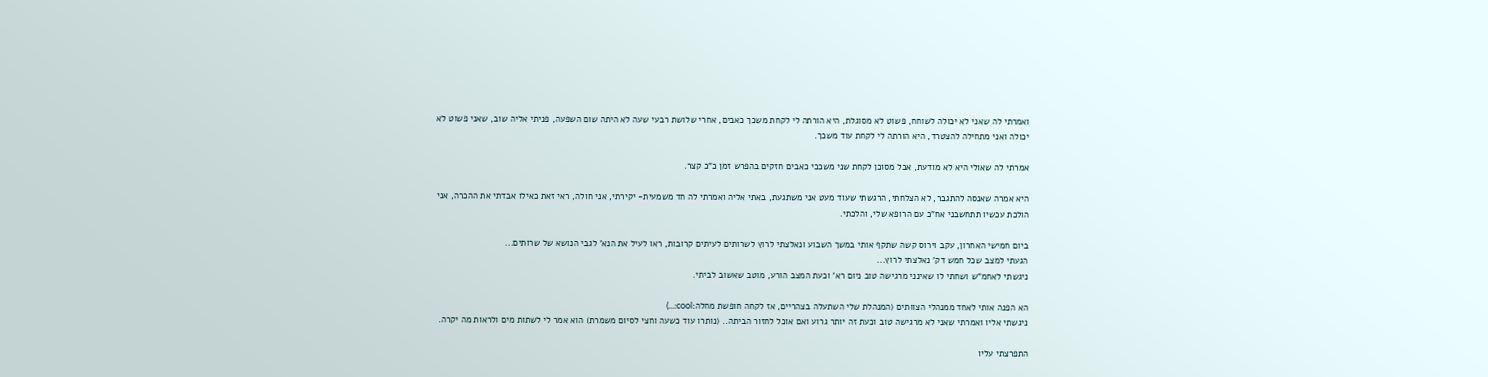ואמרתי לה שאני לא יכולה לשוחח, פשוט לא מסוגלת, היא הורתה לי לקחת משכך כאבים, אחרי שלושת רבעי שעה לא היתה שום השפעה, פניתי אליה שוב, שאני פשוט לא יכולה ואני מתחילה להצטרד, היא הורתה לי לקחת עוד משכך.

אמרתי לה שאולי היא לא מודעת, אבל מסוכן לקחת שני משככי כאבים חזקים בהפרש זמן כ"כ קצר.

היא אמרה שאנסה להתגבר, לא הצלחתי, הרגשתי שעוד מעט אני משתגעת, באתי אליה ואמרתי לה חד משמעית- יקירתי, אני חולה, ראי זאת כאילו אבדתי את ההכרה, אני הולכת עכשיו תתחשבני אח"כ עם הרופא שלי, והלכתי.

ביום חמישי האחרון, עקב וירוס קשה שתקף אותי במשך השבוע ונאלצתי לרוץ לשרותים לעיתים קרובות, ראו לעיל את הנא' לגבי הנושא של שרותים...
הגעתי למצב שכל חמש דק' נאלצתי לרוץ...
ניגשתי לאחמ"ש ושחתי לו שאינני מרגישה טוב ניום רא' וכעת המצב הורע, מוטב שאשוב לביתי.

הא הפנה אותי לאחד ממנהלי הצוותים (המנהלת שלי השתעלה בצהריים, אז לקחה חופשת מחלה:cool:...)
ניגשתי אליו ואמרתי שאני לא מרגישה טוב וכעת זה יותר גרוע ואם אוכל לחזור הביתה.. (נותרו עוד כשעה וחצי לסיום משמרת) הוא אמר לי לשתות מים ולראות מה יקרה.

התפרצתי עליו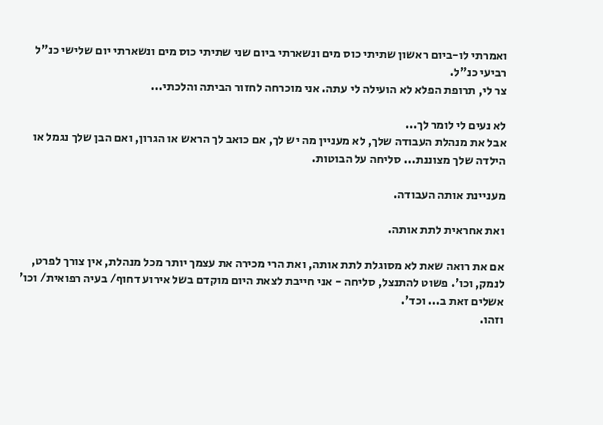ואמרתי לו-ביום ראשון שתיתי כוס מים ונשארתי ביום שני שתיתי כוס מים ונשארתי יום שלישי כנ"ל רביעי כנ"ל.
צר לי, תרופת הפלא לא הועילה לי עתה. אני מוכרחה לחזור הביתה והלכתי...

לא נעים לי לומר לך...
אבל את מנהלת העבודה שלך, לא מעניין מה יש לך, אם כואב לך הראש או הגרון, ואם הבן שלך נגמל או הילדה שלך מצוננת... סליחה על הבוטות.

מעניינת אותה העבודה.

ואת אחראית לתת אותה.

אם את רואה שאת לא מסוגלת לתת אותה, ואת הרי מכירה את עצמך יותר מכל מנהלת, אין צורך לפרט, לנמק, וכו'. פשוט להתנצל, סליחה - אני חייבת לצאת היום מוקדם בשל אירוע דחוף/ בעיה רפואית/ וכו' אשלים זאת ב... וכד'.
וזהו.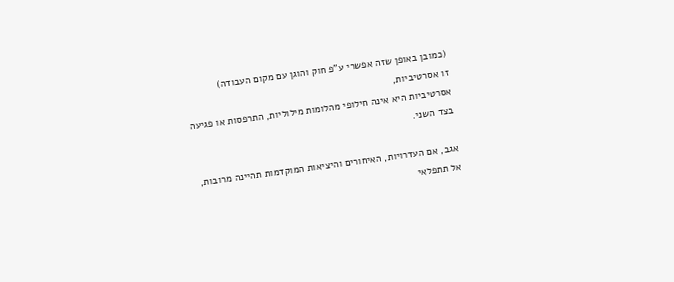(כמובן באופן שזה אפשרי ע"פ חוק והוגן עם מקום העבודה)
זו אסרטיביות,
אסרטיביות היא אינה חילופי מהלומות מילוליות, התרפסות או פגיעה בצד השני.

אגב, אם העדרויות, האיחורים והיציאות המוקדמות תהיינה מרובות, אל תתפלאי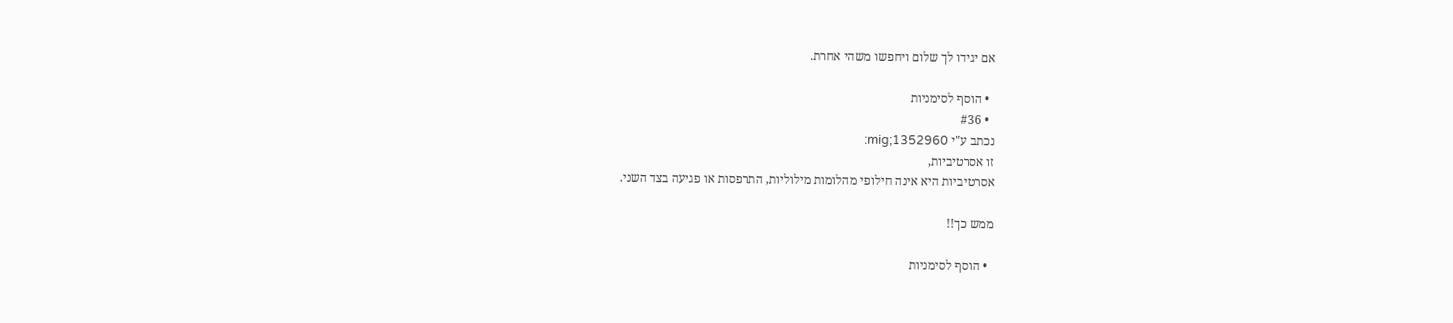אם יגידו לך שלום ויחפשו משהי אחרת.

  • הוסף לסימניות
  • #36
נכתב ע"י mig;1352960:
זו אסרטיביות,
אסרטיביות היא אינה חילופי מהלומות מילוליות, התרפסות או פגיעה בצד השני.

ממש כך!!

  • הוסף לסימניות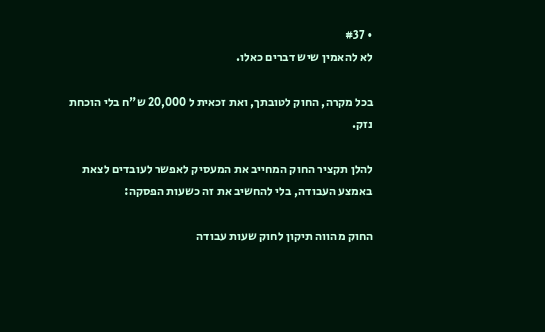• #37
לא להאמין שיש דברים כאלו.

בכל מקרה, החוק לטובתך, ואת זכאית ל 20,000 ש"ח בלי הוכחת נזק.

להלן תקציר החוק המחייב את המעסיק לאפשר לעובדים לצאת באמצע העבודה, בלי להחשיב את זה כשעות הפסקה:

החוק מהווה תיקון לחוק שעות עבודה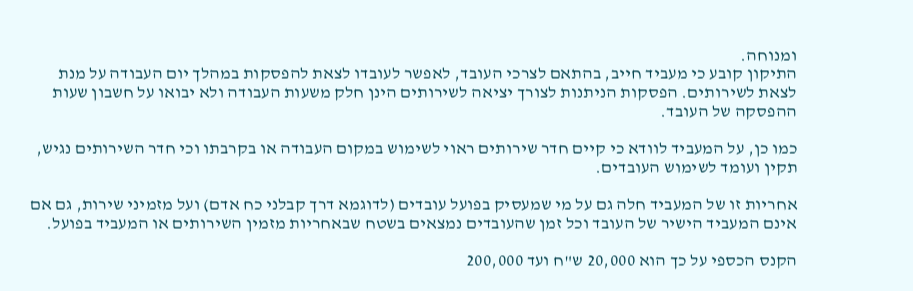ומנוחה.
התיקון קובע כי מעביד חייב, בהתאם לצרכי העובד, לאפשר לעובדו לצאת להפסקות במהלך יום העבודה על מנת לצאת לשירותים. הפסקות הניתנות לצורך יציאה לשירותים הינן חלק משעות העבודה ולא יבואו על חשבון שעות ההפסקה של העובד.

כמו כן, על המעביד לוודא כי קיים חדר שירותים ראוי לשימוש במקום העבודה או בקרבתו וכי חדר השירותים נגיש, תקין ועומד לשימוש העובדים.

אחריות זו של המעביד חלה גם על מי שמעסיק בפועל עובדים (לדוגמא דרך קבלני כח אדם) ועל מזמיני שירות, גם אם אינם המעביד הישיר של העובד וכל זמן שהעובדים נמצאים בשטח שבאחריות מזמין השירותים או המעביד בפועל.

הקנס הכספי על כך הוא 20,000 ש"ח ועד 200,000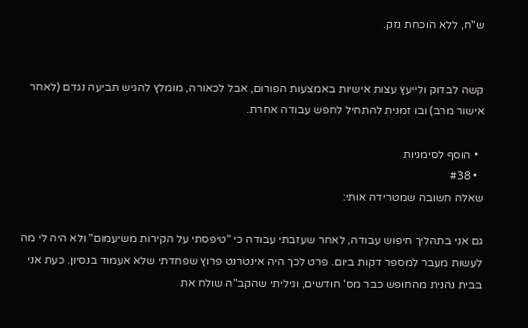ש"ח, ללא הוכחת נזק.


קשה לבדוק ולייעץ עצות אישיות באמצעות הפורום, אבל לכאורה, מומלץ להגיש תביעה נגדם (לאחר אישור מרב) ובו זמנית להתחיל לחפש עבודה אחרת.

  • הוסף לסימניות
  • #38
שאלה חשובה שמטרידה אותי:

גם אני בתהליך חיפוש עבודה, לאחר שעזבתי עבודה כי "טיפסתי על הקירות משיעמום" ולא היה לי מה לעשות מעבר למספר דקות ביום. פרט לכך היה אינטרנט פרוץ שפחדתי שלא אעמוד בנסיון. כעת אני בבית נהנית מהחופש כבר מס' חודשים, וגיליתי שהקב"ה שולח את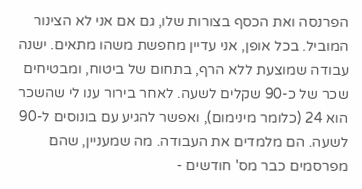הפרנסה ואת הכסף בצורות שלו, גם אם אני לא הצינור המוביל. בכל אופן, אני עדיין מחפשת משהו מתאים. ישנה עבודה שמוצעת ללא הרף, בתחום של ביטוח, ומבטיחים שכר של כ-90 שקלים לשעה. לאחר בירור ענו לי שהשכר הוא 24 (כלומר מינימום), ואפשר להגיע עם בונוסים ל-90 לשעה. הם מלמדים את העבודה. מה שמעניין, שהם מפרסמים כבר מס' חודשים -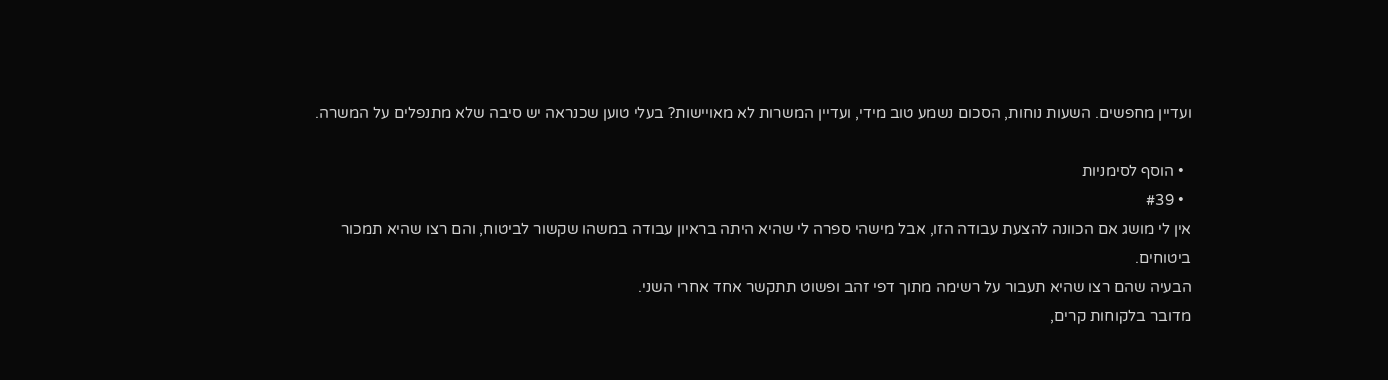ועדיין מחפשים. השעות נוחות, הסכום נשמע טוב מידי, ועדיין המשרות לא מאויישות? בעלי טוען שכנראה יש סיבה שלא מתנפלים על המשרה.

  • הוסף לסימניות
  • #39
אין לי מושג אם הכוונה להצעת עבודה הזו, אבל מישהי ספרה לי שהיא היתה בראיון עבודה במשהו שקשור לביטוח, והם רצו שהיא תמכור ביטוחים.
הבעיה שהם רצו שהיא תעבור על רשימה מתוך דפי זהב ופשוט תתקשר אחד אחרי השני.
מדובר בלקוחות קרים,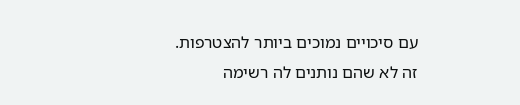עם סיכויים נמוכים ביותר להצטרפות.
זה לא שהם נותנים לה רשימה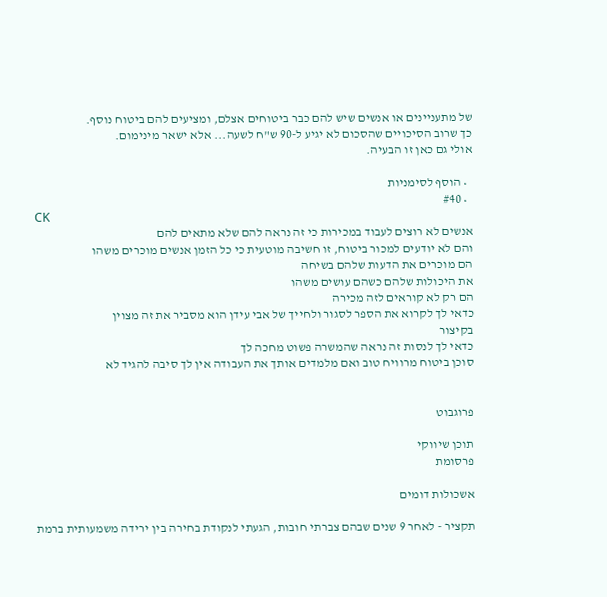של מתעניינים או אנשים שיש להם כבר ביטוחים אצלם, ומציעים להם ביטוח נוסף.
כך שרוב הסיכויים שהסכום לא יגיע ל-90 ש"ח לשעה... אלא ישאר מינימום.
אולי גם כאן זו הבעיה.

  • הוסף לסימניות
  • #40
CK
אנשים לא רוצים לעבוד במכירות כי זה נראה להם שלא מתאים להם
והם לא יודעים למכור ביטוח, זו חשיבה מוטעית כי כל הזמן אנשים מוכרים משהו
הם מוכרים את הדעות שלהם בשיחה
את היכולות שלהם כשהם עושים משהו
הם רק לא קוראים לזה מכירה
כדאי לך לקרוא את הספר לסגור ולחייך של אבי עידן הוא מסביר את זה מצוין
בקיצור
כדאי לך לנסות זה נראה שהמשרה פשוט מחכה לך
סוכן ביטוח מרוויח טוב ואם מלמדים אותך את העבודה אין לך סיבה להגיד לא


פרוגבוט

תוכן שיווקי
פרסומת

אשכולות דומים

תקציר - לאחר 9 שנים שבהם צברתי חובות, הגעתי לנקודת בחירה בין ירידה משמעותית ברמת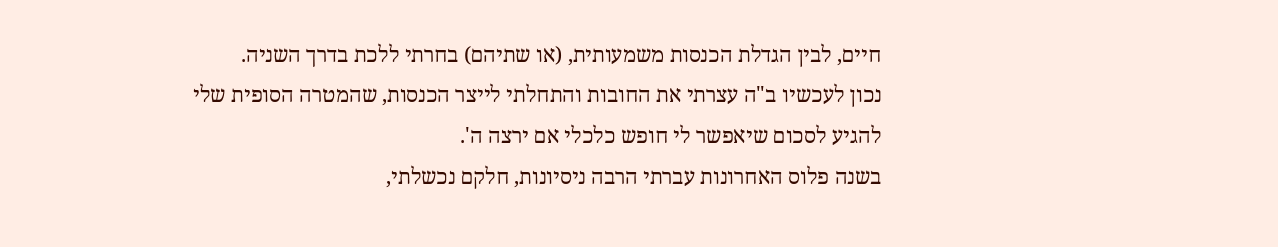חיים, לבין הגדלת הכנסות משמעותית, (או שתיהם) בחרתי ללכת בדרך השניה.
נכון לעכשיו ב"ה עצרתי את החובות והתחלתי לייצר הכנסות, שהמטרה הסופית שלי להגיע לסכום שיאפשר לי חופש כלכלי אם ירצה ה'.
בשנה פלוס האחרונות עברתי הרבה ניסיונות, חלקם נכשלתי,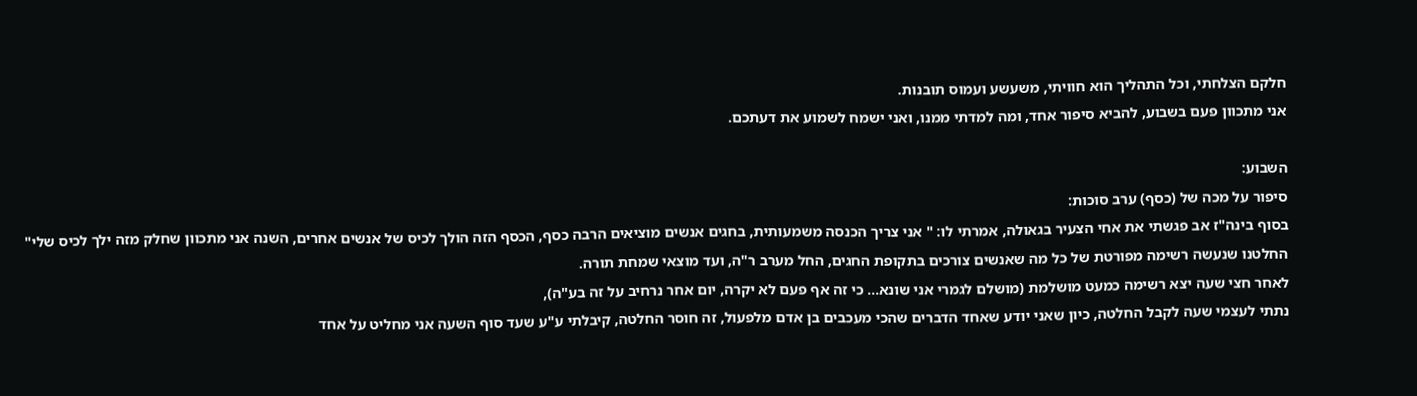חלקם הצלחתי, וכל התהליך הוא חוויתי, משעשע ועמוס תובנות.
אני מתכוון פעם בשבוע, להביא סיפור אחד, ומה למדתי ממנו, ואני ישמח לשמוע את דעתכם.

השבוע:
סיפור על מכה של (כסף) ערב סוכות:
בסוף בינה"ז אב פגשתי את אחי הצעיר בגאולה, אמרתי לו: " אני צריך הכנסה משמעותית, בחגים אנשים מוציאים הרבה כסף, הכסף הזה הולך לכיס של אנשים אחרים, השנה אני מתכוון שחלק מזה ילך לכיס שלי"
החלטנו שנעשה רשימה מפורטת של כל מה שאנשים צורכים בתקופת החגים, החל מערב ר"ה, ועד מוצאי שמחת תורה.
לאחר חצי שעה יצא רשימה כמעט מושלמת (מושלם לגמרי אני שונא... כי זה אף פעם לא יקרה, יום אחר נרחיב על זה בע"ה),
נתתי לעצמי שעה לקבל החלטה, כיון שאני יודע שאחד הדברים שהכי מעכבים בן אדם מלפעול, זה חוסר החלטה, קיבלתי ע"ע שעד סוף השעה אני מחליט על אחד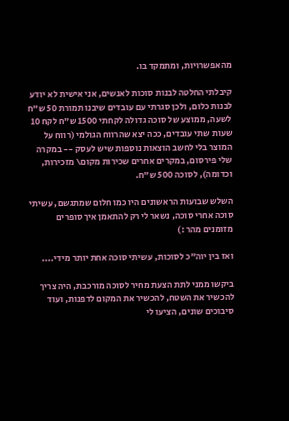מהאפשרויות, ומתמקד בו.

קיבלתי החלטה לבנות סוכות לאנשים, אני אישית לא יודע לבנות כלום, ולכן סגרתי עם עובדים שיבנו תמורת 50 ש"ח לשעה, ממוצע של סוכה גדולה לקחתי 1500 ש"ח לקח 10 שעות שתי עובדים, ככה יצא שהרווח הגולמי (רווח על המוצר בלי לחשב הוצאות נוספות שיש לעסק -- במקרה שלי פירסום, במקרים אחרים שכירות מקום\ מזכירות, וכדומה), לסוכה 500 ש"ח.

השלש שבועות הראשונים היו כמו חלום שמתגשם, עשיתי סוכה אחרי סוכה, נשאר לי רק להתאמן איך סופרים מזומנים מהר :)

ואז בין יוה"כ לסוכות, עשיתי סוכה אחת יותר מידי....

ביקשו ממני לתת הצעת מחיר לסוכה מורכבת, היה צריך להכשיר את השטח, להכשיר את המקום לדפנות, ועוד סיבוכים שונים, הציעו לי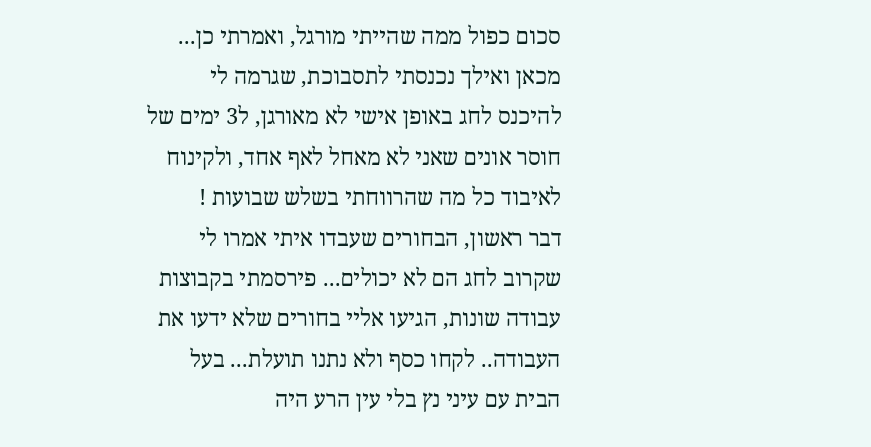סכום כפול ממה שהייתי מורגל, ואמרתי כן...
מכאן ואילך נכנסתי לתסבוכת, שגרמה לי להיכנס לחג באופן אישי לא מאורגן, ל3 ימים של חוסר אונים שאני לא מאחל לאף אחד, ולקינוח לאיבוד כל מה שהרווחתי בשלש שבועות !
דבר ראשון, הבחורים שעבדו איתי אמרו לי שקרוב לחג הם לא יכולים... פירסמתי בקבוצות עבודה שונות, הגיעו אליי בחורים שלא ידעו את העבודה.. לקחו כסף ולא נתנו תועלת... בעל הבית עם עיני נץ בלי עין הרע היה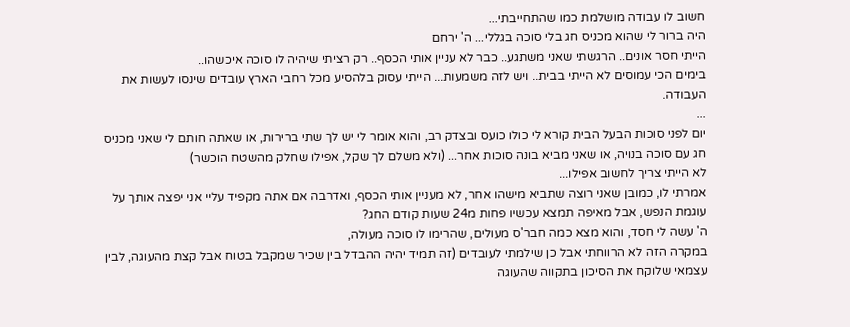חשוב לו עבודה מושלמת כמו שהתחייבתי...
היה ברור לי שהוא מכניס חג בלי סוכה בגללי... ה' ירחם
הייתי חסר אונים.. הרגשתי שאני משתגע.. כבר לא עניין אותי הכסף.. רק רציתי שיהיה לו סוכה איכשהו..
בימים הכי עמוסים לא הייתי בבית.. ויש לזה משמעות... הייתי עסוק בלהסיע מכל רחבי הארץ עובדים שינסו לעשות את העבודה.
...
יום לפני סוכות הבעל הבית קורא לי כולו כועס ובצדק רב, והוא אומר לי יש לך שתי ברירות, או שאתה חותם לי שאני מכניס חג עם סוכה בנויה, או שאני מביא בונה סוכות אחר... (ולא משלם לך שקל, אפילו שחלק מהשטח הוכשר)
לא הייתי צריך לחשוב אפילו...
אמרתי לו, כמובן שאני רוצה שתביא מישהו אחר, לא מעניין אותי הכסף, ואדרבה אם אתה מקפיד עליי אני יפצה אותך על עוגמת הנפש, אבל מאיפה תמצא עכשיו פחות מ24 שעות קודם החג?
ה' עשה לי חסד, והוא מצא כמה חבר'ס מעולים, שהרימו לו סוכה מעולה,
במקרה הזה לא הרווחתי אבל כן שילמתי לעובדים (זה תמיד יהיה ההבדל בין שכיר שמקבל בטוח אבל קצת מהעוגה, לבין עצמאי שלוקח את הסיכון בתקווה שהעוגה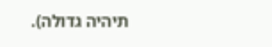תיהיה גדולה).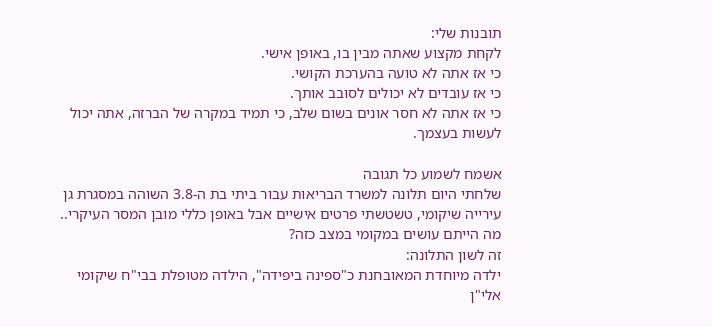תובנות שלי:
לקחת מקצוע שאתה מבין בו, באופן אישי.
כי אז אתה לא טועה בהערכת הקושי.
כי אז עובדים לא יכולים לסובב אותך.
כי אז אתה לא חסר אונים בשום שלב, כי תמיד במקרה של הברזה, אתה יכול לעשות בעצמך.

אשמח לשמוע כל תגובה
שלחתי היום תלונה למשרד הבריאות עבור ביתי בת ה-3.8 השוהה במסגרת גן עירייה שיקומי, טשטשתי פרטים אישיים אבל באופן כללי מובן המסר העיקרי..
מה הייתם עושים במקומי במצב כזה?
זה לשון התלונה:
ילדה מיוחדת המאובחנת כ"ספינה ביפידה", הילדה מטופלת בבי"ח שיקומי אלי"ן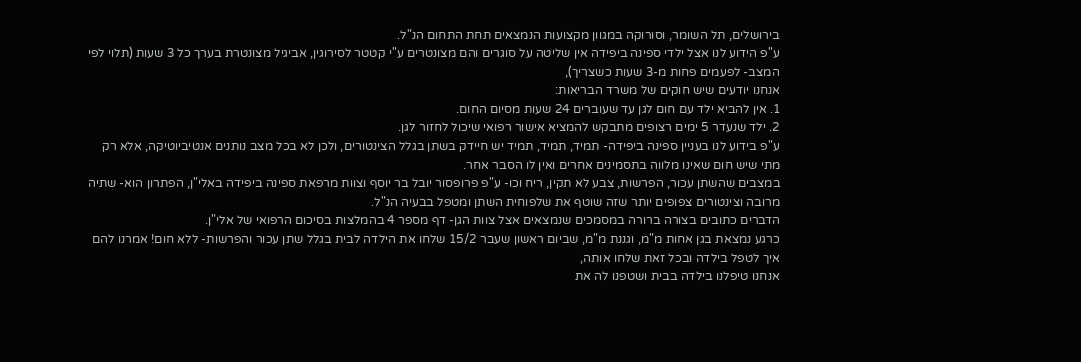בירושלים, תל השומר, וסורוקה במגוון מקצועות הנמצאים תחת התחום הנ"ל.
ע"פ הידוע לנו אצל ילדי ספינה ביפידה אין שליטה על סוגרים והם מצונטרים ע"י קטטר לסירוגין, אביגיל מצונטרת בערך כל 3 שעות (תלוי לפי המצב- לפעמים פחות מ-3 שעות כשצריך),
אנחנו יודעים שיש חוקים של משרד הבריאות:
1. אין להביא ילד עם חום לגן עד שעוברים 24 שעות מסיום החום.
2. ילד שנעדר 5 ימים רצופים מתבקש להמציא אישור רפואי שיכול לחזור לגן.
ע"פ בידוע לנו בעניין ספינה ביפידה- תמיד, תמיד, תמיד יש חיידק בשתן בגלל הצינטורים, ולכן לא בכל מצב נותנים אנטיביוטיקה, אלא רק מתי שיש חום שאינו מלווה בתסמינים אחרים ואין לו הסבר אחר.
במצבים שהשתן עכור, הפרשות, צבע לא תקין, ריח וכו- ע"פ פרופסור יובל בר יוסף וצוות מרפאת ספינה ביפידה באלי"ן, הפתרון הוא- שתיה מרובה וצינטורים צפופים יותר שזה שוטף את שלפוחית השתן ומטפל בבעיה הנ"ל.
הדברים כתובים בצורה ברורה במסמכים שנמצאים אצל צוות הגן- דף מספר 4 בהמלצות בסיכום הרפואי של אלי"ן.
כרגע נמצאת בגן אחות מ"מ, וגננת מ"מ, שביום ראשון שעבר 15/2 שלחו את הילדה לבית בגלל שתן עכור והפרשות- ללא חום! אמרנו להם איך לטפל בילדה ובכל זאת שלחו אותה,
אנחנו טיפלנו בילדה בבית ושטפנו לה את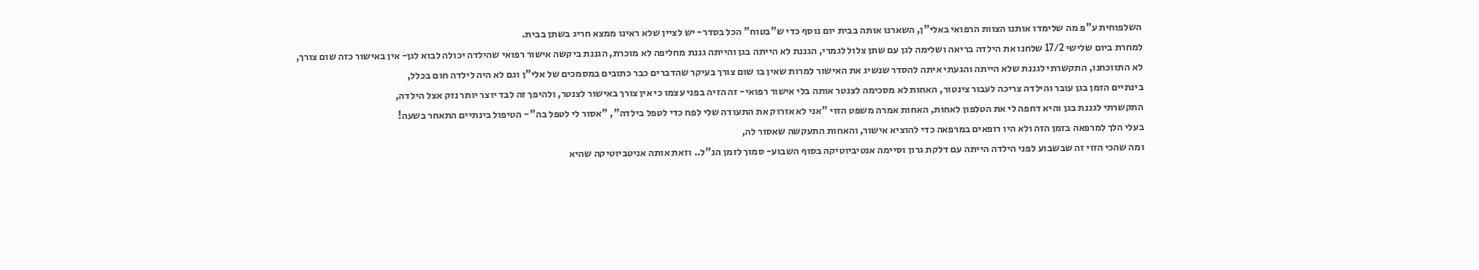השלפוחית ע"פ מה שלימדו אותנו הצוות הרפואי באלי"ן, השארנו אותה בבית יום נוסף כדי ש"בטוח" הכל בסדר- יש לציין שלא ראינו ממצא חריג בשתן בבית.
למחרת ביום שלישי 17/2 שלחנו את הילדה בריאה ושלימה לגן עם שתן צלול לגמרי, הגננת לא הייתה בגן והייתה גננת מחליפה לא מוכרת, הגננת ביקשה אישור רפואי שהילדה יכולה לבוא לגן- אין באישור כזה שום צורך, לא התווכחנו, התקשרתי לגננת שלא הייתה והגעתי איתה להסדר שנשיג את האישור למרות שאין בו שום צורך בעיקר שהדברים כבר כתובים במסמכים של אלי"ן וגם לא היה לילדה חום בכלל,
בינתיים הזמן בגן עובר והילדה צריכה לעבור צינטור, האחות לא מסכימה לצנטר אותה בלי אישור רפואי- זה הזיה בפני עצמו כי אין צורך באישור לצנטר, ולהיפך זה לבד יוצר יותר נזק אצל הילדה,
התקשרתי לגננת בגן והיא דחפה לי את הטלפון לאחות, האחות אמרה משפט הזוי "אני לא אזרוק את התעודה שלי לפח כדי לטפל בילדה", "אסור לי לטפל בה"- הטיפול בינתיים התאחר בשעה!
בעלי הלך למרפאה בזמן הזה ולא היו רופאים במרפאה כדי להוציא אישור, והאחות התעקשה שאסור לה,
ומה שהכי הזוי זה שבשבוע לפני הילדה הייתה עם דלקת גרון וסיימה אנטיביוטיקה בסוף השבוע- סמוך לזמן הנ"ל.. וזאת אותה אניטביוטיקה שהיא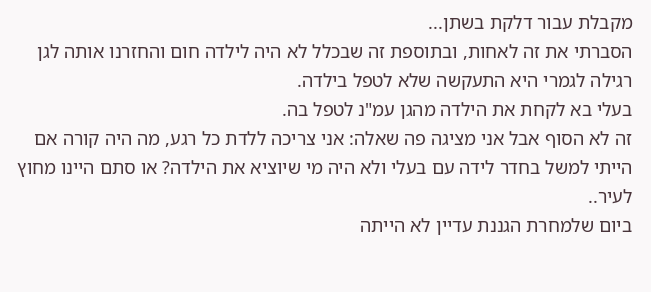מקבלת עבור דלקת בשתן...
הסברתי את זה לאחות, ובתוספת זה שבכלל לא היה לילדה חום והחזרנו אותה לגן רגילה לגמרי היא התעקשה שלא לטפל בילדה.
בעלי בא לקחת את הילדה מהגן עמ"נ לטפל בה.
זה לא הסוף אבל אני מציגה פה שאלה: אני צריכה ללדת כל רגע, מה היה קורה אם הייתי למשל בחדר לידה עם בעלי ולא היה מי שיוציא את הילדה? או סתם היינו מחוץ לעיר..
ביום שלמחרת הגננת עדיין לא הייתה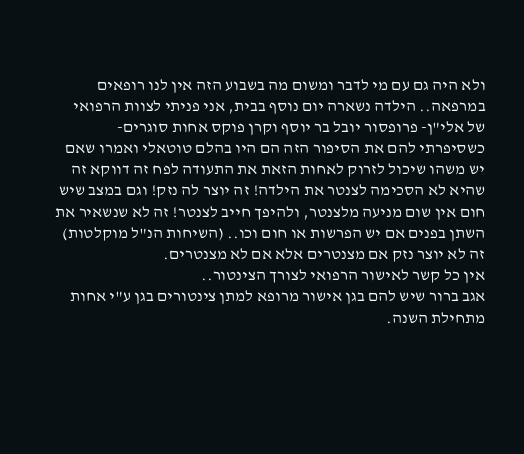ולא היה גם עם מי לדבר ומשום מה בשבוע הזה אין לנו רופאים במרפאה.. הילדה נשארה יום נוסף בבית, אני פניתי לצוות הרפואי של אלי"ן- פרופסור יובל בר יוסף וקרן פוקס אחות סוגרים- כשסיפרתי להם את הסיפור הזה הם היו בהלם טוטאלי ואמרו שאם יש משהו שיכול לזרוק לאחות הזאת את התעודה לפח זה דווקא זה שהיא לא הסכימה לצנטר את הילדה! זה יוצר לה נזק! וגם במצב שיש חום אין שום מניעה מלצנטר, ולהיפך חייב לצנטר! זה לא שנשאיר את השתן בפנים אם יש הפרשות או חום וכו.. (השיחות הנ"ל מוקלטות)
זה לא יוצר נזק אם מצנטרים אלא אם לא מצנטרים.
אין כל קשר לאישור הרפואי לצורך הצינטור..
אגב ברור שיש להם בגן אישור מרופא למתן צינטורים בגן ע"י אחות מתחילת השנה.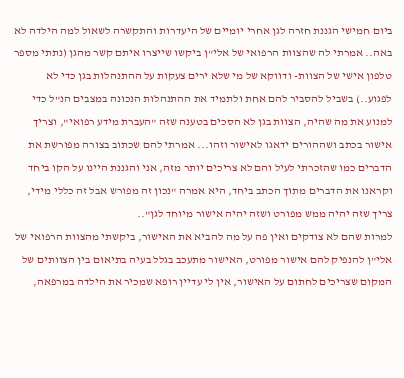ביום חמישי הגננת חזרה לגן אחרי יומיים של היעדרות והתקשרה לשאול למה הילדה לא באה.. אמרתי לה שהצוות הרפואי של אלי"ן ביקשו שייצרו איתם קשר מהגן (נתתי מספר טלפון אישי של הצוות- ודווקא של מי שלא ירים צעקות על ההתנהלות בגן כדי לא לפגוע..) בשביל להסביר להם אחת ולתמיד את ההתנהלות הנכונה במצבים הנ"ל כדי למנוע את מה שהיה, הצוות בגן לא הסכים בטענה שזה "העברת מידע רפואי", וצריך אישור בכתב ושההורים ידאגו לאישור וזהו... אמרתי להם שכתוב בצורה מפורשת את הדברים כמו שהזכרתי לעיל והם לא צריכים יותר מזה, אני והגננת היינו על הקו ביחד וקראנו את הדברים מתוך הכתב ביחד, היא אמרה "נכון זה מפורש אבל זה כללי מידי, צריך שזה יהיה ממש מפורט ושזה יהיה אישור מיוחד לגן"..
למרות שהם לא צודקים ואין פה על מה להביא את האישור, ביקשתי מהצוות הרפואי של אלי"ן להנפיק להם אישור מפורט, האישור מתעכב בגלל בעיה בתיאום בין הצוותים של המקום שצריכים לחתום על האישור, אין לי עדיין רופא שמכיר את הילדה במרפאה,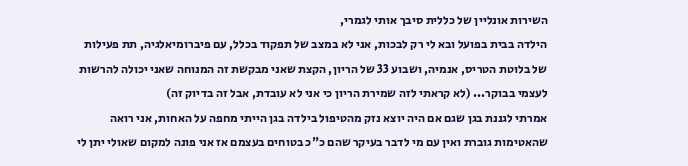השירות אונליין של כללית סיבך אותי לגמרי,
הילדה בבית בפועל ובא לי רק לבכות, אני לא במצב של תפקוד בכלל, עם פיברומיאלגיה, תת פעילות של בלוטת הטריס, אנמיה, ושבוע 33 של הריון, הקצת שאני מבקשת זה המנוחה שאני יכולה להרשות לעצמי בבוקר... (לא קראתי לזה שמירת הריון כי אני לא עובדת, אבל זה בדיוק זה)
אמרתי לגננת בגן שגם אם היה יוצא נזק מהטיפול בילדה בגן הייתי מחפה על האחות, אני רואה שהאטימות גוברת ואין עם מי לדבר בעיקר שהם כ"כ בטוחים בעצמם אז אני פונה למקום שאולי יתן לי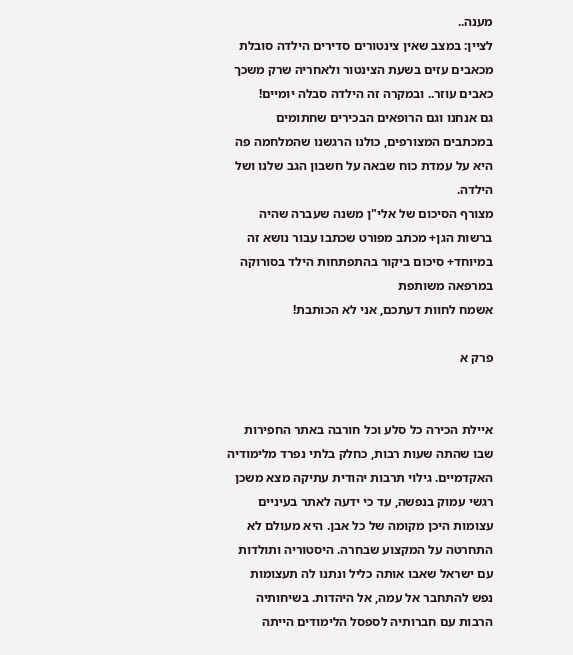מענה..
לציין: במצב שאין צינטורים סדירים הילדה סובלת מכאבים עזים בשעת הצינטור ולאחריה שרק משכך כאבים עוזר.. ובמקרה זה הילדה סבלה יומיים!
גם אנחנו וגם הרופאים הבכירים שחתומים במכתבים המצורפים, כולנו הרגשנו שהמלחמה פה היא על עמדת כוח שבאה על חשבון הגב שלנו ושל הילדה.
מצורף הסיכום של אלי"ן משנה שעברה שהיה ברשות הגן+ מכתב מפורט שכתבו עבור נושא זה במיוחד+ סיכום ביקור בהתפתחות הילד בסורוקה במרפאה משותפת
אשמח לחוות דעתכם, אני לא הכותבת!

פרק א


איילת הכירה כל סלע וכל חורבה באתר החפירות שבו שהתה שעות רבות, כחלק בלתי נפרד מלימודיה האקדמיים. גילוי תרבות יהודית עתיקה מצא משכן רגשי עמוק בנפשה, עד כי ידעה לאתר בעיניים עצומות היכן מקומה של כל אבן. היא מעולם לא התחרטה על המקצוע שבחרה. היסטוריה ותולדות עם ישראל שאבו אותה כליל ונתנו לה תעצומות נפש להתחבר אל עמה, אל היהדות. בשיחותיה הרבות עם חברותיה לספסל הלימודים הייתה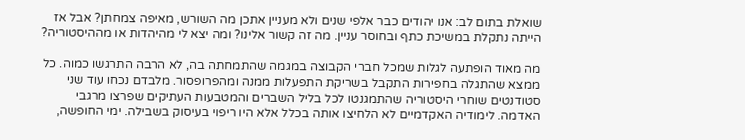שואלת בתום לב: אנו יהודים כבר אלפי שנים ולא מעניין אתכן מה השורש, מאיפה צמחתן? אבל אז הייתה נתקלת במשיכת כתף ובחוסר עניין. מה זה קשור אלינו? ומה יצא לי מהיהדות או מההיסטוריה?

מה מאוד הופתעה לגלות שמכל חברי הקבוצה במגמה שהתמחתה בה, לא הרבה התרגשו כמוה. כל ממצא שהתגלה בחפירות התקבל בשריקת התפעלות ממנה ומהפרופסור. מלבדם נכחו עוד שני סטודנטים שוחרי היסטוריה שהתמגנטו לכל בליל השברים והמטבעות העתיקים שפרצו מרגבי האדמה. לימודיה האקדמיים לא הלחיצו אותה בכלל אלא היו ריפוי בעיסוק בשבילה. ימי החופשה,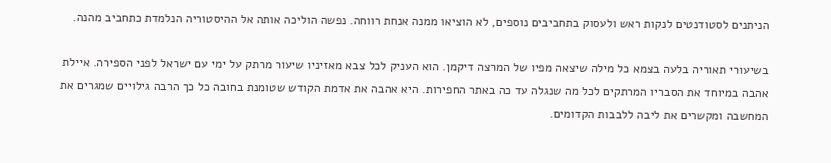הניתנים לסטודנטים לנקות ראש ולעסוק בתחביבים נוספים, לא הוציאו ממנה אנחת רווחה. נפשה הוליכה אותה אל ההיסטוריה הנלמדת כתחביב מהנה.

בשיעורי תאוריה בלעה בצמא כל מילה שיצאה מפיו של המרצה דיקמן. הוא העניק לכל צבא מאזיניו שיעור מרתק על ימי עם ישראל לפני הספירה. איילת אהבה במיוחד את הסבריו המרתקים לכל מה שנגלה עד כה באתר החפירות. היא אהבה את אדמת הקודש שטומנת בחובה כל כך הרבה גילויים שמגרים את המחשבה ומקשרים את ליבה ללבבות הקדומים.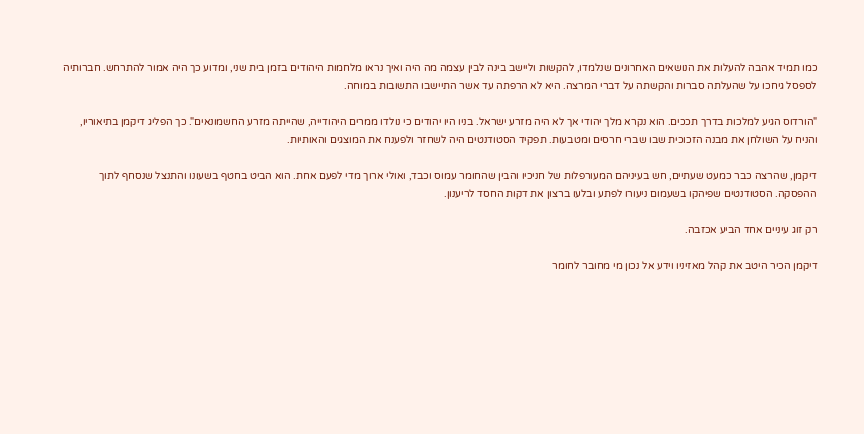כמו תמיד אהבה להעלות את הנושאים האחרונים שנלמדו, להקשות וליישב בינה לבין עצמה מה היה ואיך נראו מלחמות היהודים בזמן בית שני, ומדוע כך היה אמור להתרחש. חברותיה לספסל גיחכו על שהעלתה סברות והקשתה על דברי המרצה. היא לא הרפתה עד אשר התיישבו התשובות במוחה.

"הורדוס הגיע למלכות בדרך תככים. הוא נקרא מלך יהודי אך לא היה מזרע ישראל. בניו היו יהודים כי נולדו ממרים היהודייה, שהייתה מזרע החשמונאים". כך הפליג דיקמן בתיאוריו, והניח על השולחן את מבנה הזכוכית שבו שברי חרסים ומטבעות. תפקיד הסטודנטים היה לשחזר ולפענח את המוצגים והאותיות.

דיקמן, שהרצה כבר כמעט שעתיים, חש בעיניהם המעורפלות של חניכיו והבין שהחומר עמוס וכבד, ואולי ארוך מדי לפעם אחת. הוא הביט בחטף בשעונו והתנצל שנסחף לתוך ההפסקה. הסטודנטים שפיהקו בשעמום ניעורו לפתע ובלעו ברצון את דקות החסד לריענון.

רק זוג עיניים אחד הביע אכזבה.

דיקמן הכיר היטב את קהל מאזיניו וידע אל נכון מי מחובר לחומר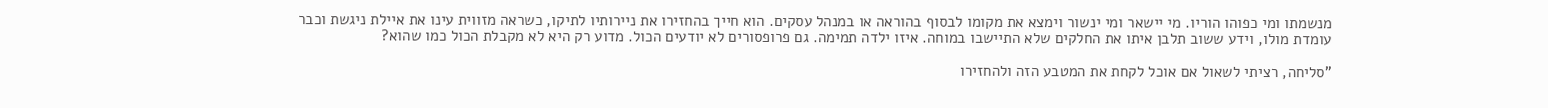מנשמתו ומי כפוהו הוריו. מי יישאר ומי ינשור וימצא את מקומו לבסוף בהוראה או במנהל עסקים. הוא חייך בהחזירו את ניירותיו לתיקו, כשראה מזווית עינו את איילת ניגשת וכבר עומדת מולו, וידע ששוב תלבן איתו את החלקים שלא התיישבו במוחה. איזו ילדה תמימה. גם פרופסורים לא יודעים הכול. מדוע רק היא לא מקבלת הכול כמו שהוא?

"סליחה, רציתי לשאול אם אוכל לקחת את המטבע הזה ולהחזירו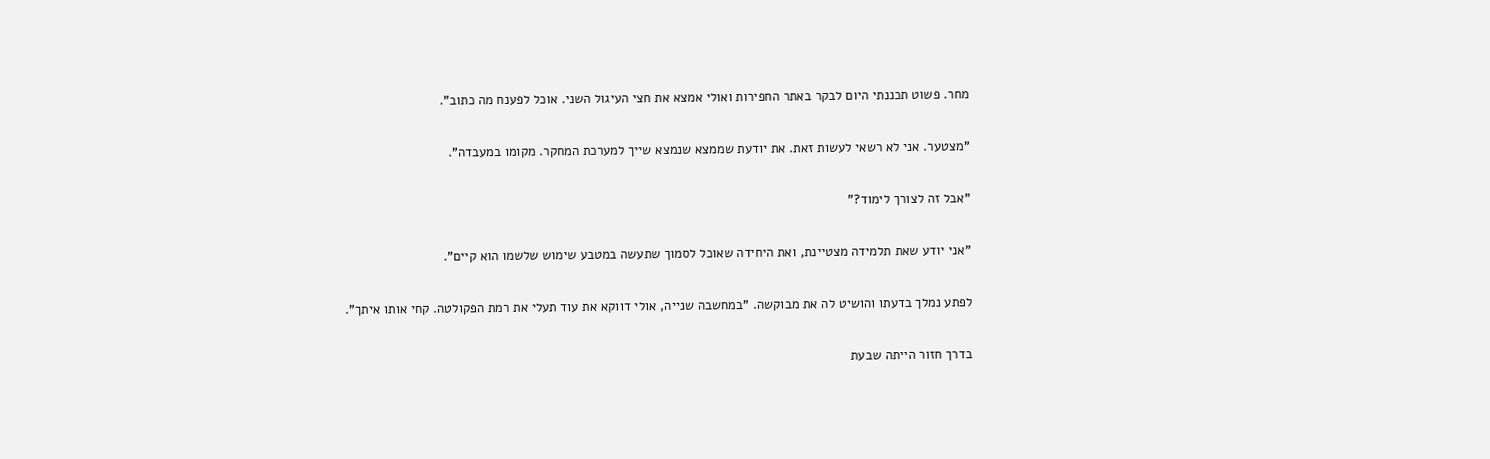מחר. פשוט תכננתי היום לבקר באתר החפירות ואולי אמצא את חצי העיגול השני. אוכל לפענח מה כתוב".

"מצטער. אני לא רשאי לעשות זאת. את יודעת שממצא שנמצא שייך למערכת המחקר. מקומו במעבדה".

"אבל זה לצורך לימוד?"

"אני יודע שאת תלמידה מצטיינת, ואת היחידה שאוכל לסמוך שתעשה במטבע שימוש שלשמו הוא קיים".

לפתע נמלך בדעתו והושיט לה את מבוקשה. "במחשבה שנייה, אולי דווקא את עוד תעלי את רמת הפקולטה. קחי אותו איתך".

בדרך חזור הייתה שבעת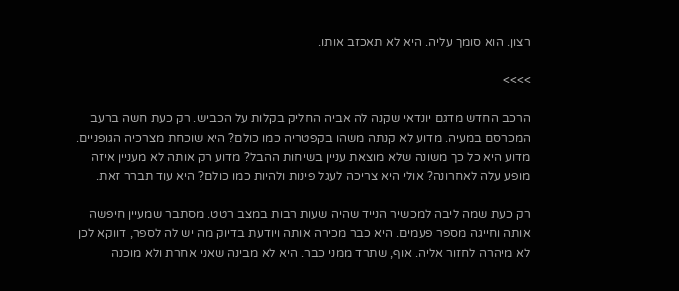רצון. הוא סומך עליה. היא לא תאכזב אותו.

>>>>

הרכב החדש מדגם יונדאי שקנה לה אביה החליק בקלות על הכביש. רק כעת חשה ברעב המכרסם במעיה. מדוע לא קנתה משהו בקפטריה כמו כולם? היא שוכחת מצרכיה הגופניים. מדוע היא כל כך משונה שלא מוצאת עניין בשיחות ההבל? מדוע רק אותה לא מעניין איזה מופע עלה לאחרונה? אולי היא צריכה לעגל פינות ולהיות כמו כולם? היא עוד תברר זאת.

רק כעת שמה ליבה למכשיר הנייד שהיה שעות רבות במצב רטט. מסתבר שמעיין חיפשה אותה וחייגה מספר פעמים. היא כבר מכירה אותה ויודעת בדיוק מה יש לה לספר, דווקא לכן לא מיהרה לחזור אליה. אוף, שתרד ממני כבר. היא לא מבינה שאני אחרת ולא מוכנה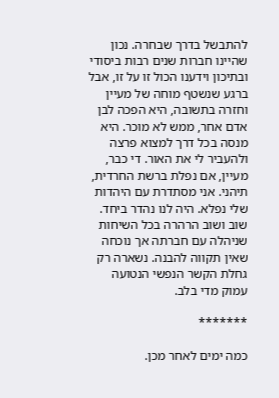להתבשל בדרך שבחרה. נכון שהיינו חברות שנים רבות ביסודי ובתיכון וידענו הכול זו על זו, אבל ברגע שנשטף מוחה של מעיין וחזרה בתשובה, היא הפכה לבן אדם אחר, ממש לא מוכר. היא מנסה בכל דרך למצוא פרצה ולהעביר לי את האור. די כבר, מעיין, אם נפלת ברשת החרדית, תיהני. אני מסתדרת עם היהדות שלי נפלא. היה לנו נהדר ביחד. שוב ושוב הרהרה בכל השיחות שניהלה עם חברתה אך נוכחה שאין תקווה להבנה. נשארה רק גחלת הקשר הנפשי הנטועה עמוק מדי בלב.

*******

כמה ימים לאחר מכן.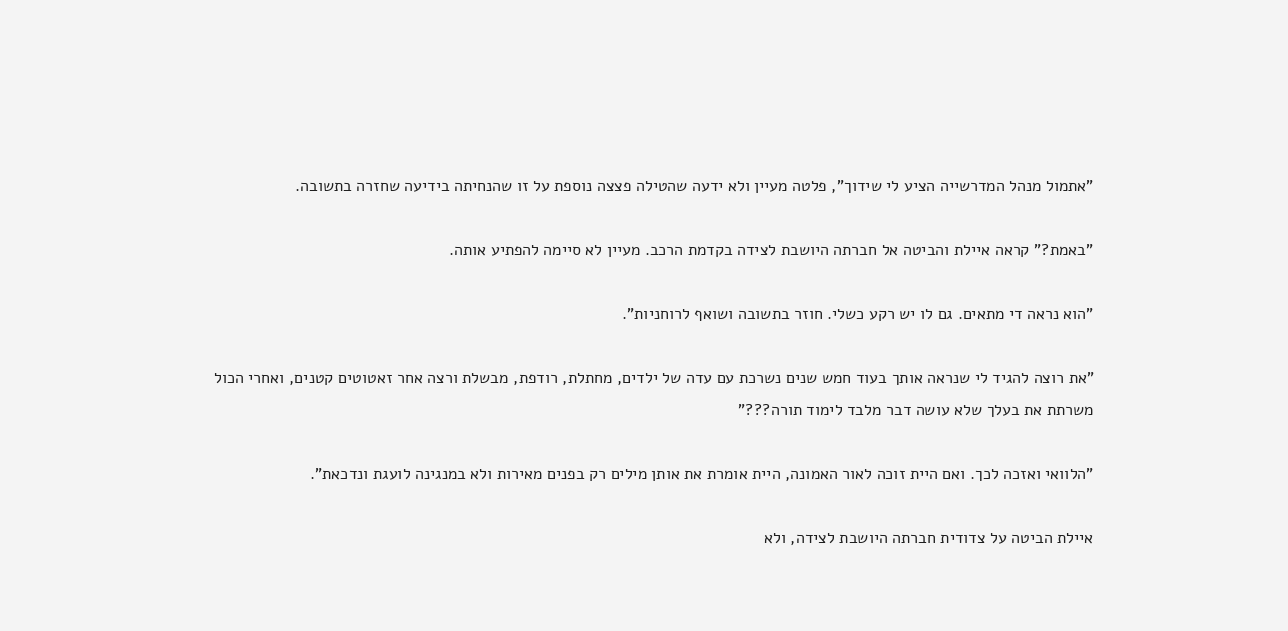"אתמול מנהל המדרשייה הציע לי שידוך", פלטה מעיין ולא ידעה שהטילה פצצה נוספת על זו שהנחיתה בידיעה שחזרה בתשובה.

"באמת?" קראה איילת והביטה אל חברתה היושבת לצידה בקדמת הרכב. מעיין לא סיימה להפתיע אותה.

"הוא נראה די מתאים. גם לו יש רקע כשלי. חוזר בתשובה ושואף לרוחניות".

"את רוצה להגיד לי שנראה אותך בעוד חמש שנים נשרכת עם עדה של ילדים, מחתלת, רודפת, מבשלת ורצה אחר זאטוטים קטנים, ואחרי הכול משרתת את בעלך שלא עושה דבר מלבד לימוד תורה???"

"הלוואי ואזכה לכך. ואם היית זוכה לאור האמונה, היית אומרת את אותן מילים רק בפנים מאירות ולא במנגינה לועגת ונדכאת".

איילת הביטה על צדודית חברתה היושבת לצידה, ולא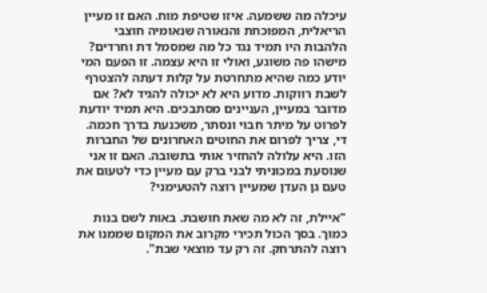עיכלה מה ששמעה. איזו שטיפת מוח. האם זו מעיין הריאלית, המפוכחת והנאורה שנאומיה חוצבי הלהבות היו תמיד נגד כל מה שמסמל דת וחרדים? מישהו פה משוגע, ואולי זו היא עצמה. זו הפעם המי יודע כמה שהיא מתחרטת על קלות דעתה להצטרף לשבת רווקות. מדוע היא לא יכולה להגיד לא? אם מדובר במעיין, העניינים מסתבכים. היא תמיד יודעת לפרוט על מיתר חבוי ונסתר, משכנעת בדרך חכמה. די, צריך לפרום את החוטים האחרונים של החברות הזו. היא עלולה להחזיר אותי בתשובה. האם זו אני שנוסעת במכוניתי לבני ברק עם מעיין כדי לטעום את טעם גן העדן שמעיין רוצה להטעימני?

"איילת, זה לא מה שאת חושבת. באות לשם בנות כמוך. בסך הכול תכירי מקרוב את המקום שממנו את רוצה להתרחק. זה רק עד מוצאי שבת".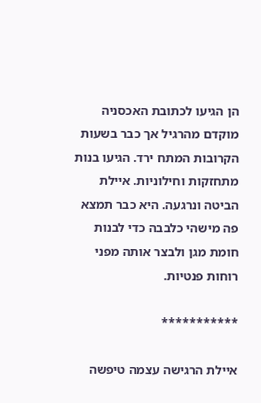הן הגיעו לכתובת האכסניה מוקדם מהרגיל אך כבר בשעות הקרובות המתח ירד. הגיעו בנות מתחזקות וחילוניות. איילת הביטה ונרגעה. היא כבר תמצא פה מישהי כלבבה כדי לבנות חומת מגן ולבצר אותה מפני רוחות פנטיות.

***********

איילת הרגישה עצמה טיפשה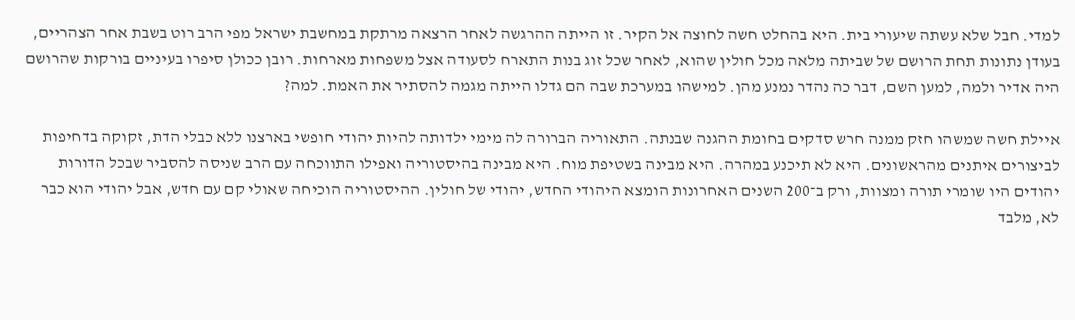למדי. חבל שלא עשתה שיעורי בית. היא בהחלט חשה לחוצה אל הקיר. זו הייתה ההרגשה לאחר הרצאה מרתקת במחשבת ישראל מפי הרב רוט בשבת אחר הצהריים, בעודן נתונות תחת הרושם של שביתה מלאה מכל חולין שהוא, לאחר שכל זוג בנות התארח לסעודה אצל משפחות מארחות. רובן ככולן סיפרו בעיניים בורקות שהרושם היה אדיר ולמה, למען השם, דבר כה נהדר נמנע מהן. למישהו במערכת שבה הם גדלו הייתה מגמה להסתיר את האמת. למה?

איילת חשה שמשהו חזק ממנה חרש סדקים בחומת ההגנה שבנתה. התאוריה הברורה לה מימי ילדותה להיות יהודי חופשי בארצנו ללא כבלי הדת, זקוקה בדחיפות לביצורים איתנים מהראשונים. היא לא תיכנע במהרה. היא מבינה בשטיפת מוח. היא מבינה בהיסטוריה ואפילו התווכחה עם הרב שניסה להסביר שבכל הדורות יהודים היו שומרי תורה ומצוות, ורק ב־200 השנים האחרונות הומצא היהודי החדש, יהודי של חולין. ההיסטוריה הוכיחה שאולי קם עם חדש, אבל יהודי הוא כבר לא, מלבד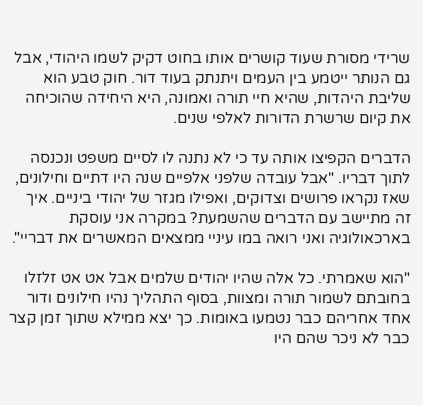שרידי מסורת שעוד קושרים אותו בחוט דקיק לשמו היהודי, אבל גם הנותר ייטמע בין העמים ויתנתק בעוד דור. חוק טבע הוא שליבת היהדות, שהיא חיי תורה ואמונה, היא היחידה שהוכיחה את קיום שרשרת הדורות לאלפי שנים.

הדברים הקפיצו אותה עד כי לא נתנה לו לסיים משפט ונכנסה לתוך דבריו. "אבל עובדה שלפני אלפיים שנה היו דתיים וחילונים, שאז נקראו פרושים וצדוקים, ואפילו מגזר של יהודי ביניים. איך זה מתיישב עם הדברים שהשמעת? במקרה אני עוסקת בארכאולוגיה ואני רואה במו עיניי ממצאים המאשרים את דבריי".

"הוא שאמרתי. כל אלה שהיו יהודים שלמים אבל אט אט זלזלו בחובתם לשמור תורה ומצוות, בסוף התהליך נהיו חילונים ודור אחד אחריהם כבר נטמעו באומות. כך יצא ממילא שתוך זמן קצר כבר לא ניכר שהם היו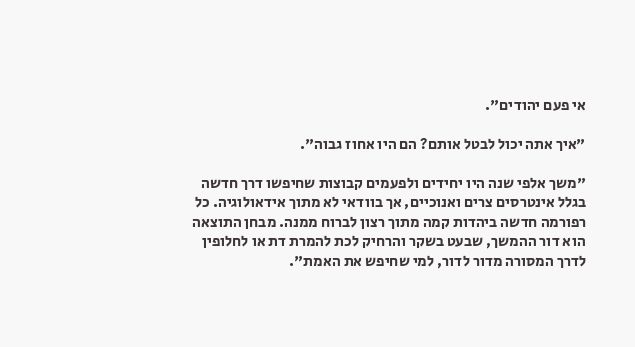אי פעם יהודים".

"איך אתה יכול לבטל אותם? הם היו אחוז גבוה".

"משך אלפי שנה היו יחידים ולפעמים קבוצות שחיפשו דרך חדשה בגלל אינטרסים צרים ואנוכיים, אך בוודאי לא מתוך אידאולוגיה. כל רפורמה חדשה ביהדות קמה מתוך רצון לברוח ממנה. מבחן התוצאה הוא דור ההמשך, שבעט בשקר והרחיק לכת להמרת דת או לחלופין לדרך המסורה מדור לדור, למי שחיפש את האמת".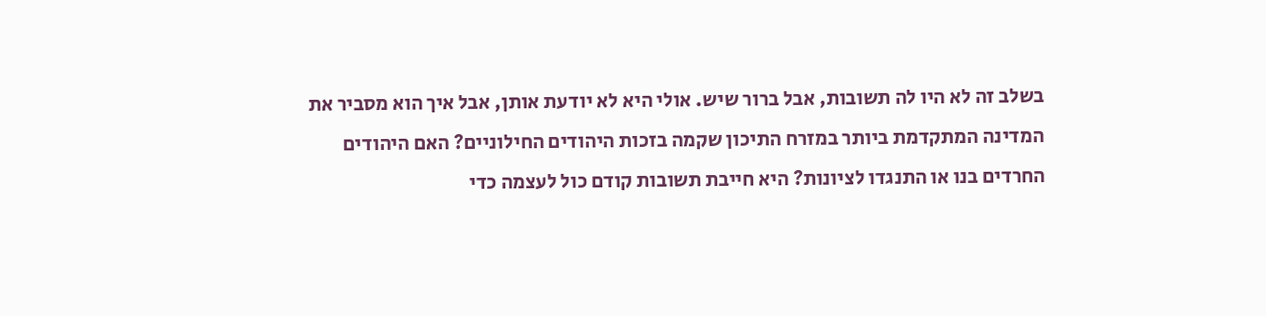בשלב זה לא היו לה תשובות, אבל ברור שיש. אולי היא לא יודעת אותן, אבל איך הוא מסביר את המדינה המתקדמת ביותר במזרח התיכון שקמה בזכות היהודים החילוניים? האם היהודים החרדים בנו או התנגדו לציונות? היא חייבת תשובות קודם כול לעצמה כדי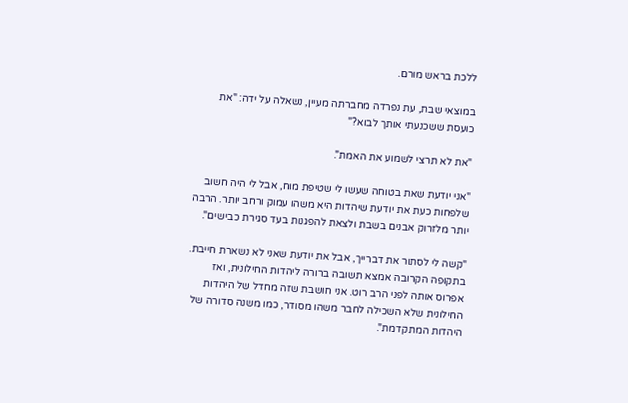ללכת בראש מורם.

במוצאי שבת, עת נפרדה מחברתה מעיין, נשאלה על ידה: "את כועסת ששכנעתי אותך לבוא?"

"את לא תרצי לשמוע את האמת".

"אני יודעת שאת בטוחה שעשו לי שטיפת מוח, אבל לי היה חשוב שלפחות כעת את יודעת שיהדות היא משהו עמוק ורחב יותר. הרבה יותר מלזרוק אבנים בשבת ולצאת להפגנות בעד סגירת כבישים".

"קשה לי לסתור את דברייך, אבל את יודעת שאני לא נשארת חייבת. בתקופה הקרובה אמצא תשובה ברורה ליהדות החילונית, ואז אפרוס אותה לפני הרב רוט. אני חושבת שזה מחדל של היהדות החילונית שלא השכילה לחבר משהו מסודר, כמו משנה סדורה של היהדות המתקדמת".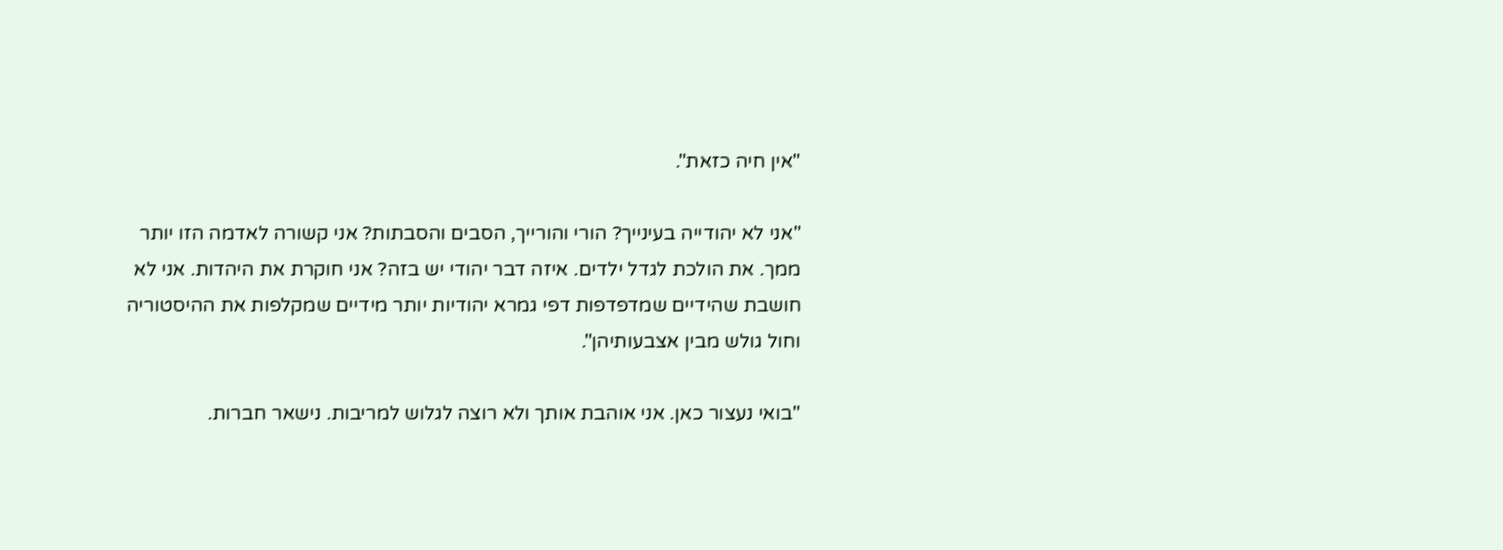"אין חיה כזאת".

"אני לא יהודייה בעינייך? הורי והורייך, הסבים והסבתות? אני קשורה לאדמה הזו יותר ממך. את הולכת לגדל ילדים. איזה דבר יהודי יש בזה? אני חוקרת את היהדות. אני לא חושבת שהידיים שמדפדפות דפי גמרא יהודיות יותר מידיים שמקלפות את ההיסטוריה וחול גולש מבין אצבעותיהן".

"בואי נעצור כאן. אני אוהבת אותך ולא רוצה לגלוש למריבות. נישאר חברות.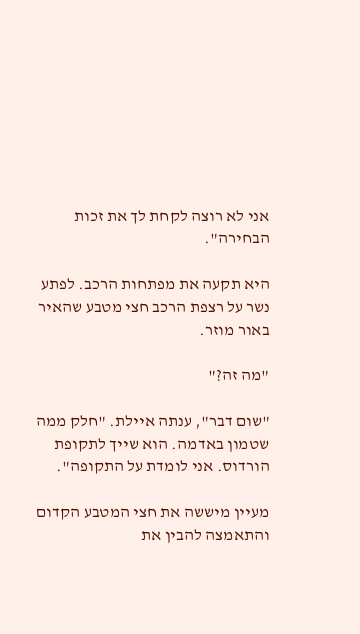אני לא רוצה לקחת לך את זכות הבחירה".

היא תקעה את מפתחות הרכב. לפתע נשר על רצפת הרכב חצי מטבע שהאיר באור מוזר.

"מה זה?"

"שום דבר", ענתה איילת. "חלק ממה שטמון באדמה. הוא שייך לתקופת הורדוס. אני לומדת על התקופה".

מעיין מיששה את חצי המטבע הקדום והתאמצה להבין את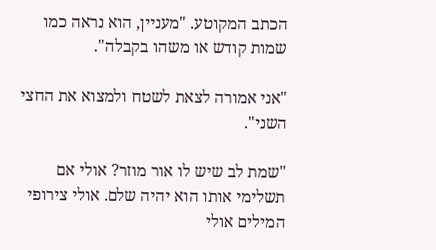הכתב המקוטע. "מעניין, הוא נראה כמו שמות קודש או משהו בקבלה".

"אני אמורה לצאת לשטח ולמצוא את החצי השני".

"שמת לב שיש לו אור מוזר? אולי אם תשלימי אותו הוא יהיה שלם. אולי צירופי המילים אולי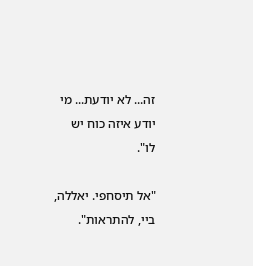זה... לא יודעת... מי יודע איזה כוח יש לו".

"אל תיסחפי. יאללה, ביי, להתראות".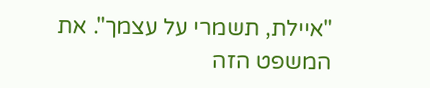"איילת, תשמרי על עצמך". את המשפט הזה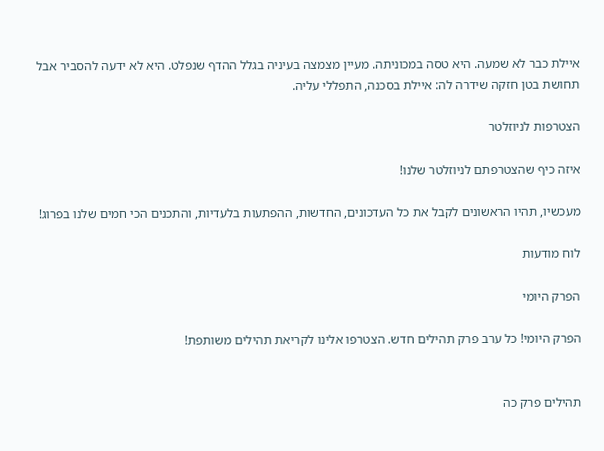איילת כבר לא שמעה. היא טסה במכוניתה. מעיין מצמצה בעיניה בגלל ההדף שנפלט. היא לא ידעה להסביר אבל תחושת בטן חזקה שידרה לה: איילת בסכנה, התפללי עליה.

הצטרפות לניוזלטר

איזה כיף שהצטרפתם לניוזלטר שלנו!

מעכשיו, תהיו הראשונים לקבל את כל העדכונים, החדשות, ההפתעות בלעדיות, והתכנים הכי חמים שלנו בפרוג!

לוח מודעות

הפרק היומי

הפרק היומי! כל ערב פרק תהילים חדש. הצטרפו אלינו לקריאת תהילים משותפת!


תהילים פרק כה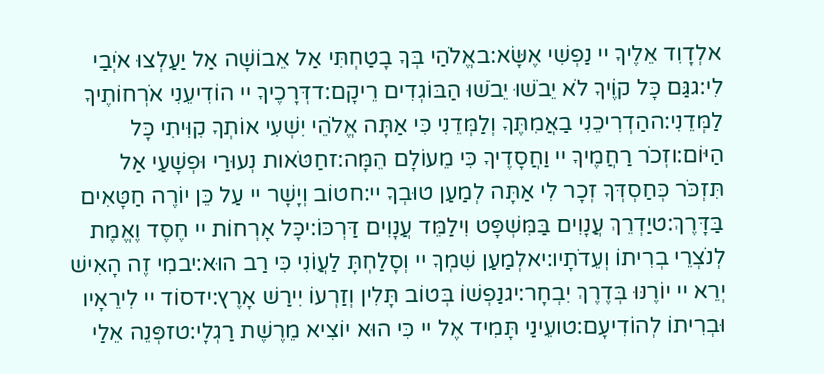אלְדָוִד אֵלֶיךָ יי נַפְשִׁי אֶשָּׂא:באֱלֹהַי בְּךָ בָטַחְתִּי אַל אֵבוֹשָׁה אַל יַעַלְצוּ אֹיְבַי לִי:גגַּם כָּל קוֶֹיךָ לֹא יֵבֹשׁוּ יֵבֹשׁוּ הַבּוֹגְדִים רֵיקָם:דדְּרָכֶיךָ יי הוֹדִיעֵנִי אֹרְחוֹתֶיךָ לַמְּדֵנִי:ההַדְרִיכֵנִי בַאֲמִתֶּךָ וְלַמְּדֵנִי כִּי אַתָּה אֱלֹהֵי יִשְׁעִי אוֹתְךָ קִוִּיתִי כָּל הַיּוֹם:וזְכֹר רַחֲמֶיךָ יי וַחֲסָדֶיךָ כִּי מֵעוֹלָם הֵמָּה:זחַטֹּאות נְעוּרַי וּפְשָׁעַי אַל תִּזְכֹּר כְּחַסְדְּךָ זְכָר לִי אַתָּה לְמַעַן טוּבְךָ יי:חטוֹב וְיָשָׁר יי עַל כֵּן יוֹרֶה חַטָּאִים בַּדָּרֶךְ:טיַדְרֵךְ עֲנָוִים בַּמִּשְׁפָּט וִילַמֵּד עֲנָוִים דַּרְכּוֹ:יכָּל אָרְחוֹת יי חֶסֶד וֶאֱמֶת לְנֹצְרֵי בְרִיתוֹ וְעֵדֹתָיו:יאלְמַעַן שִׁמְךָ יי וְסָלַחְתָּ לַעֲוֹנִי כִּי רַב הוּא:יבמִי זֶה הָאִישׁ יְרֵא יי יוֹרֶנּוּ בְּדֶרֶךְ יִבְחָר:יגנַפְשׁוֹ בְּטוֹב תָּלִין וְזַרְעוֹ יִירַשׁ אָרֶץ:ידסוֹד יי לִירֵאָיו וּבְרִיתוֹ לְהוֹדִיעָם:טועֵינַי תָּמִיד אֶל יי כִּי הוּא יוֹצִיא מֵרֶשֶׁת רַגְלָי:טזפְּנֵה אֵלַי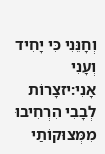וְחָנֵּנִי כִּי יָחִיד וְעָנִי אָנִי:יזצָרוֹת לְבָבִי הִרְחִיבוּ מִמְּצוּקוֹתַי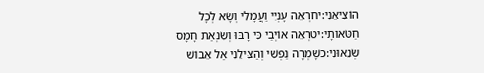הוֹצִיאֵנִי:יחרְאֵה עָנְיִי וַעֲמָלִי וְשָׂא לְכָל חַטֹּאותָי:יטרְאֵה אוֹיְבַי כִּי רָבּוּ וְשִׂנְאַת חָמָס שְׂנֵאוּנִי:כשָׁמְרָה נַפְשִׁי וְהַצִּילֵנִי אַל אֵבוֹשׁ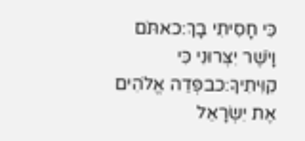כִּי חָסִיתִי בָךְ:כאתֹּם וָיֹשֶׁר יִצְּרוּנִי כִּי קִוִּיתִיךָ:כבפְּדֵה אֱלֹהִים אֶת יִשְׂרָאֵל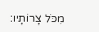מִכֹּל צָרוֹתָיו: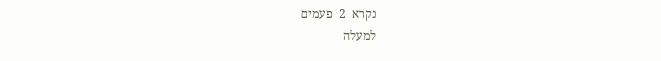נקרא  2  פעמים
למעלה